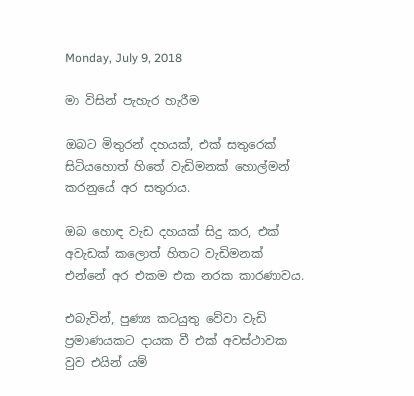Monday, July 9, 2018

මා විසින් පැහැර හැරීම

ඔබට මිතුරන් දහයක්, එක්‌ සතුරෙක් සිටියහොත් හිතේ වැඩිමනක් හොල්මන් කරනුයේ අර සතුරාය.

ඔබ හොඳ වැඩ දහයක් සිදු කර, එක් අවැඩක් කලොත් හිතට වැඩිමනක් එන්නේ අර එකම එක නරක කාරණාවය.

එබැවින්, පුණ්‍ය කටයුතු වේවා වැඩි ප්‍රමාණයකට දායක වී එක් අවස්ථාවක වුව එයින් යම්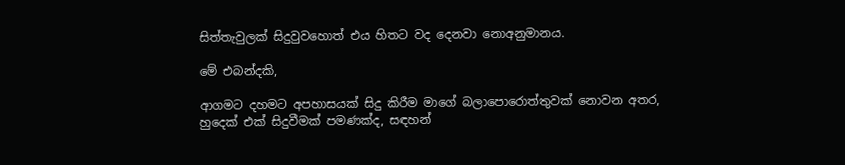සිත්තැවුලක් සිදුවුවහොත් එය හිතට වද දෙනවා නොඅනුමානය.

මේ එබන්දකි,

ආගමට දහමට අපහාසයක් සිදු කිරීම මාගේ බලාපොරොත්තුවක් නොවන අතර, හුදෙක් එක් සිදුවීමක් පමණක්ද, සඳහන්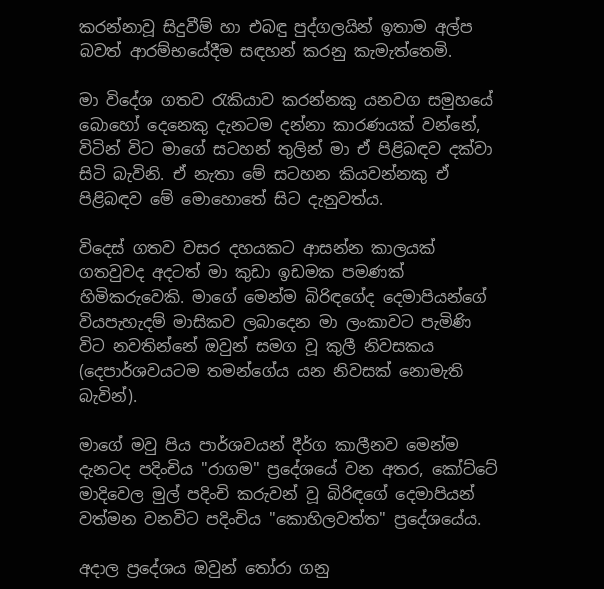කරන්නාවූ සිදුවීම් හා එබඳු පුද්ගලයින් ඉතාම අල්ප බවත් ආරම්භයේදීම සඳහන් කරනු කැමැත්තෙමි.

මා විදේශ ගතව රැකියාව කරන්නකු යනවග සමුහයේ බොහෝ දෙනෙකු දැනටම දන්නා කාරණයක් වන්නේ, විටින් විට මාගේ සටහන් තුලින් මා ඒ පිළිබඳව දක්වා සිටි බැවිනි. ඒ නැතා මේ සටහන කියවන්නකු ඒ පිළිබඳව මේ මොහොතේ සිට දැනුවත්ය.

විදෙස් ගතව වසර දහයකට ආසන්න කාලයක් ගතවුවද අදටත් මා කුඩා ඉඩමක පමණක් හිමිකරුවෙකි. මාගේ මෙන්ම බිරිඳගේද දෙමාපියන්ගේ වියපැහැදම් මාසිකව ලබාදෙන මා ලංකාවට පැමිණි විට නවතින්නේ ඔවුන් සමග වූ කුලී නිවසකය (දෙපාර්ශවයටම තමන්ගේය යන නිවසක් නොමැති බැවින්).

මාගේ මවු පිය පාර්ශවයන් දීර්ග කාලීනව මෙන්ම දැනටද පදිංචිය "රාගම" ප්‍රදේශයේ වන අතර, කෝට්ටේ මාදිවෙල මුල් පදිංචි කරුවන් වූ බිරිඳගේ දෙමාපියන් වත්මන වනවිට පදිංචිය "කොහිලවත්ත" ප්‍රදේශයේය.

අදාල ප්‍රදේශය ඔවුන් තෝරා ගනු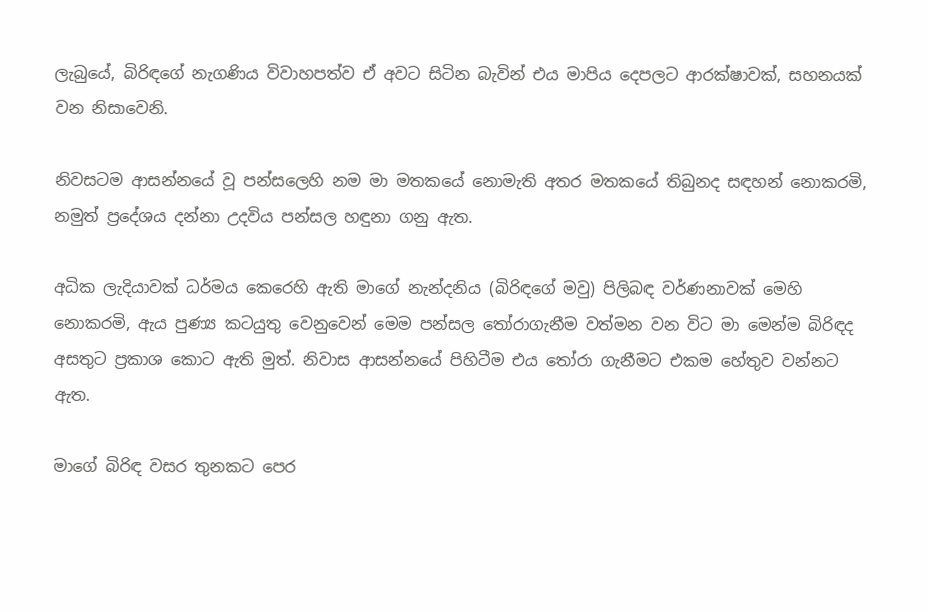ලැබුයේ, බිරිඳගේ නැගණිය විවාහපත්ව ඒ අවට සිටින බැවින් එය මාපිය දෙපලට ආරක්ෂාවක්, සහනයක් වන නිසාවෙනි.

නිවසටම ආසන්නයේ වූ පන්සලෙහි නම මා මතකයේ නොමැති අතර මතකයේ තිබුනද සඳහන් නොකරමි, නමුත් ප්‍රදේශය දන්නා උදවිය පන්සල හඳුනා ගනු ඇත.

අධික ලැදියාවක් ධර්මය කෙරෙහි ඇති මාගේ නැන්දනිය (බිරිඳගේ මවු) පිලිබඳ වර්ණනාවක් මෙහි නොකරමි, ඇය පුණ්‍ය කටයුතු වෙනුවෙන් මෙම පන්සල තෝරාගැනීම වත්මන වන විට මා මෙන්ම බිරිඳද අසතුට ප්‍රකාශ කොට ඇති මුත්. නිවාස ආසන්නයේ පිහිටීම එය තෝරා ගැනීමට එකම හේතුව වන්නට ඇත.

මාගේ බිරිඳ වසර තුනකට පෙර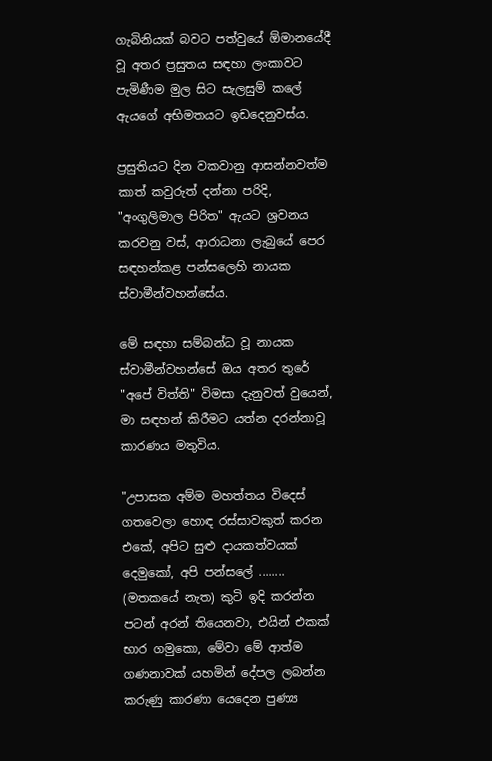ගැබිනියක් බවට පත්වුයේ ඕමානයේදී වූ අතර ප්‍රසුතය සඳහා ලංකාවට පැමිණීම මුල සිට සැලසුම් කලේ ඇයගේ අභිමතයට ඉඩදෙනුවස්ය.

ප්‍රසුතියට දින වකවානු ආසන්නවත්ම කාත් කවුරුත් දන්නා පරිදි, "අංගුලිමාල පිරිත" ඇයට ශ්‍රවනය කරවනු වස්, ආරාධනා ලැබුයේ පෙර සඳහන්කළ පන්සලෙහි නායක ස්වාමීන්වහන්සේය.

මේ සඳහා සම්බන්ධ වූ නායක ස්වාමීන්වහන්සේ ඔය අතර තුරේ "අපේ විත්ති" විමසා දැනුවත් වුයෙන්, මා සඳහන් කිරීමට යත්න දරන්නාවූ කාරණය මතුවිය.

"උපාසක අම්ම මහත්තය විදෙස් ගතවෙලා හොඳ රස්සාවකුත් කරන එකේ, අපිට සුළු දායකත්වයක් දෙමුකෝ, අපි පන්සලේ ........ (මතකයේ නැත) කුටි ඉදි කරන්න පටන් අරන් තියෙනවා, එයින් එකක් භාර ගමුකො, මේවා මේ ආත්ම ගණනාවක් යහමින් දේපල ලබන්න කරුණු කාරණා යෙදෙන පුණ්‍ය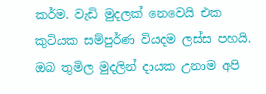කර්ම. වැඩි මුදලක් නෙවෙයි එක කුටියක සම්පුර්ණ වියදම ලස්ස පහයි. ඔබ තුමිල මුදලින් දායක උනාම අපි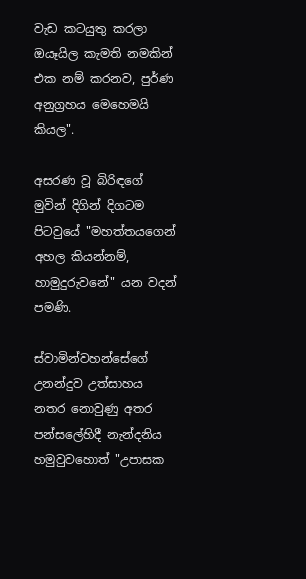වැඩ කටයුතු කරලා ඔයෑයිල කැමති නමකින් එක නම් කරනව, පුර්ණ අනුග්‍රහය මෙහෙමයි කියල".

අසරණ වූ බිරිඳගේ මුවින් දිගින් දිගටම පිටවුයේ "මහත්තයගෙන් අහල කියන්නම්, හාමුදුරුවනේ" යන වදන් පමණි.

ස්වාමින්වහන්සේගේ උනන්දුව උත්සාහය නතර නොවුණු අතර පන්සලේහිදී නැන්දනිය හමුවුවහොත් "උපාසක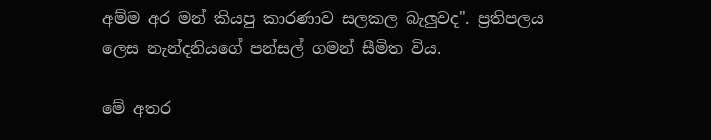අම්ම අර මන් කියපු කාරණාව සලකල බැලුවද". ප්‍රතිපලය ලෙස නැන්දනියගේ පන්සල් ගමන් සීමිත විය.

මේ අතර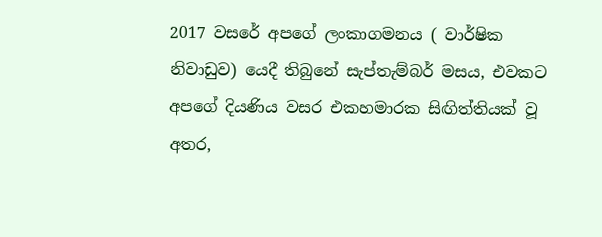2017 වසරේ අපගේ ලංකාගමනය ( වාර්ෂික නිවාඩුව) යෙදී තිබුනේ සැප්තැම්බර් මසය, එවකට අපගේ දියණිය වසර එකහමාරක සිඟිත්තියක් වූ අතර,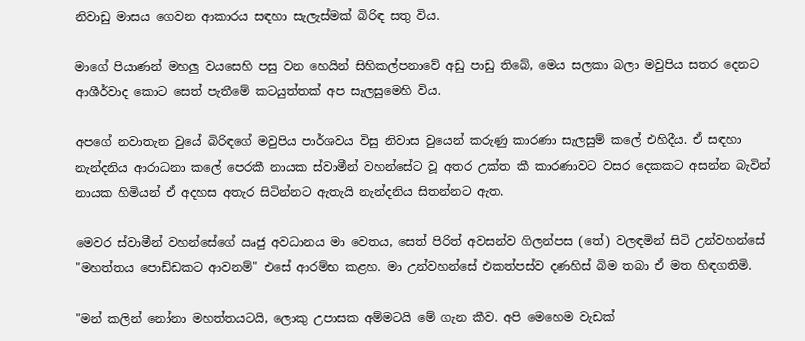නිවාඩු මාසය ගෙවන ආකාරය සඳහා සැලැස්මක් බිරිඳ සතු විය.

මාගේ පියාණන් මහලු වයසෙහි පසු වන හෙයින් සිහිකල්පනාවේ අඩු පාඩු තිබේ, මෙය සලකා බලා මවුපිය සතර දෙනට ආශීර්වාද කොට සෙත් පැතීමේ කටයුත්තක් අප සැලසුමෙහි විය.

අපගේ නවාතැන වුයේ බිරිඳගේ මවුපිය පාර්ශවය විසු නිවාස වුයෙන් කරුණු කාරණා සැලසුම් කලේ එහිදීය. ඒ සඳහා නැන්දනිය ආරාධනා කලේ පෙරකී නායක ස්වාමීන් වහන්සේට වූ අතර උක්ත කී කාරණාවට වසර දෙකකට අසන්න බැවින් නායක හිමියන් ඒ අදහස අතැර සිටින්නට ඇතැයි නැන්දනිය සිතන්නට ඇත.

මෙවර ස්වාමීන් වහන්සේගේ ඍජු අවධානය මා වෙතය, සෙත් පිරිත් අවසන්ව ගිලන්පස (තේ) වලඳමින් සිටි උන්වහන්සේ "මහත්තය පොඩ්ඩකට ආවනම්" එසේ ආරම්භ කළහ. මා උන්වහන්සේ එකත්පස්ව දණහිස් බිම තබා ඒ මත හිඳගතිමි.

"මන් කලින් නෝනා මහත්තයටයි, ලොකු උපාසක අම්මටයි මේ ගැන කීව. අපි මෙහෙම වැඩක්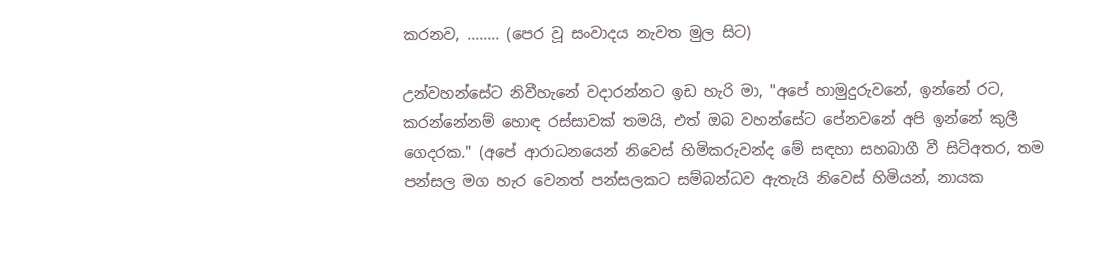කරනව, ........ (පෙර වූ සංවාදය නැවත මුල සිට)

උන්වහන්සේට නිවීහැනේ වදාරන්නට ඉඩ හැරි මා, "අපේ හාමුදුරුවනේ, ඉන්නේ රට, කරන්නේනම් හොඳ රස්සාවක් තමයි, එත් ඔබ වහන්සේට පේනවනේ අපි ඉන්නේ කුලී ගෙදරක." (අපේ ආරාධනයෙන් නිවෙස් හිමිකරුවන්ද මේ සඳහා සහබාගී වී සිටිඅතර, තම පන්සල මග හැර වෙනත් පන්සලකට සම්බන්ධව ඇතැයි නිවෙස් හිමියන්, නායක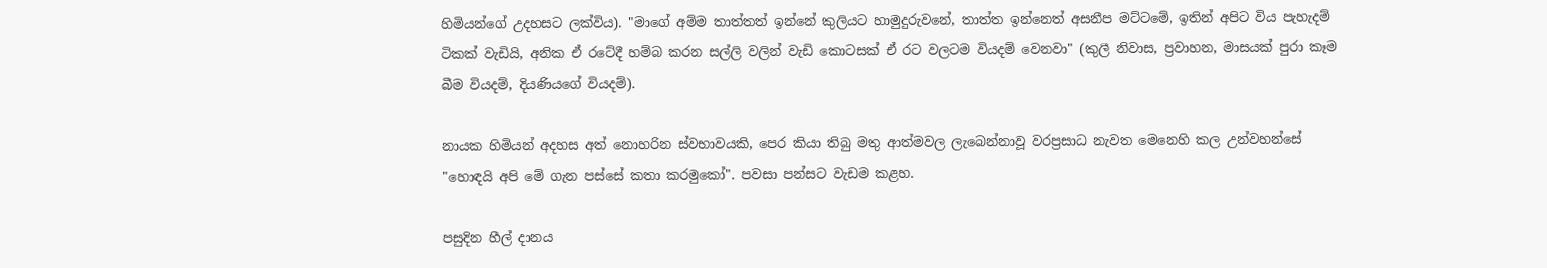හිමියන්ගේ උදහසට ලක්විය). "මාගේ අම්ම තාත්තත් ඉන්නේ කුලියට හාමුදුරුවනේ, තාත්ත ඉන්නෙත් අසනීප මට්ටමේ, ඉතින් අපිට විය පැහැදම් ටිකක් වැඩියි, අනික ඒ රටේදී හම්බ කරන සල්ලි වලින් වැඩි කොටසක් ඒ රට වලටම වියදම් වෙනවා" (කුලී නිවාස, ප්‍රවාහන, මාසයක් පුරා කෑම බීම වියදම්, දියණියගේ වියදම්).

නායක හිමියන් අදහස අත් නොහරින ස්වභාවයකි, පෙර කියා තිබු මතු ආත්මවල ලැබෙන්නාවූ වරප්‍රසාධ නැවත මෙනෙහි කල උන්වහන්සේ "හොඳයි අපි මේ ගැන පස්සේ කතා කරමුකෝ". පවසා පන්සට වැඩම කළහ.

පසුදින හීල් දානය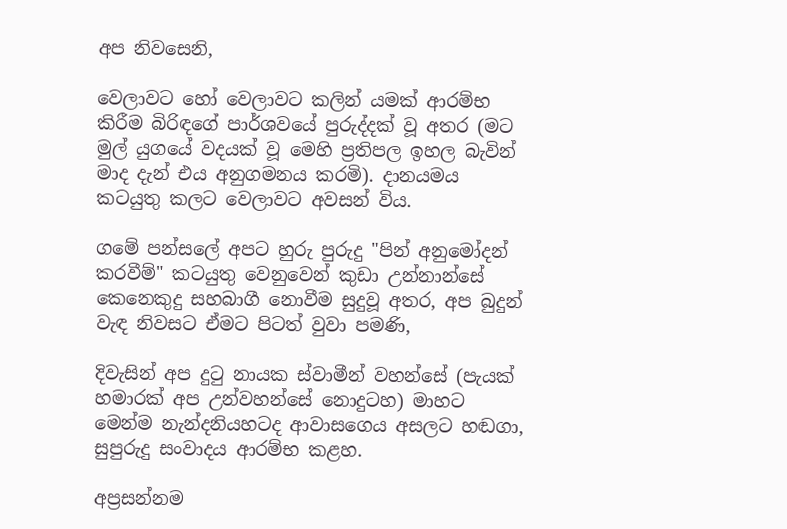අප නිවසෙනි,

වෙලාවට හෝ වෙලාවට කලින් යමක් ආරම්භ කිරීම බිරිඳගේ පාර්ශවයේ පුරුද්දක් වූ අතර (මට මුල් යුගයේ වදයක් වූ මෙහි ප්‍රතිපල ඉහල බැවින් මාද දැන් එය අනුගමනය කරමි). දානයමය කටයුතු කලට වෙලාවට අවසන් විය.

ගමේ පන්සලේ අපට හුරු පුරුදු "පින් අනුමෝදන් කරවීම්" කටයුතු වෙනුවෙන් කුඩා උන්නාන්සේ කෙනෙකුදු සහබාගී නොවීම සුදුවූ අතර, අප බුදුන් වැඳ නිවසට ඒමට පිටත් වුවා පමණි,

දිවැසින් අප දුටු නායක ස්වාමීන් වහන්සේ (පැයක් හමාරක් අප උන්වහන්සේ නොදුටහ) මාහට මෙන්ම නැන්දනියහටද ආවාසගෙය අසලට හඬගා, සුපුරුදු සංවාදය ආරම්භ කළහ.

අප්‍රසන්නම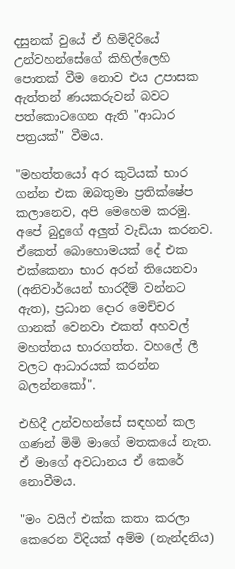දසුනක් වුයේ ඒ හිමිදිරියේ උන්වහන්සේගේ කිහිල්ලෙහි පොතක් වීම නොව එය උපාසක ඇත්තන් ණයකරුවන් බවට පත්කොටගෙන ඇති "ආධාර පත්‍රයක්" වීමය.

"මහත්තයෝ අර කුටියක් භාර ගන්න එක ඔබතුමා ප්‍රතික්ෂේප කලානෙව, අපි මෙහෙම කරමු. අපේ බුදුගේ අලුත් වැඩියා කරනව. ඒකෙත් බොහොමයක් දේ එක එක්කෙනා භාර අරන් තියෙනවා (අනිවාර්යෙන් භාරදීම් වන්නට ඇත), ප්‍රධාන දොර මෙච්චර ගානක් වෙනවා එකත් අහවල් මහත්තය භාරගත්ත. වහලේ ලී වලට ආධාරයක් කරන්න බලන්නකෝ".

එහිදී උන්වහන්සේ සඳහන් කල ගණන් මිමි මාගේ මතකයේ නැත. ඒ මාගේ අවධානය ඒ කෙරේ නොවීමය.

"මං වයිෆ් එක්ක කතා කරලා කෙරෙන විදියක් අම්ම (නැන්දනිය)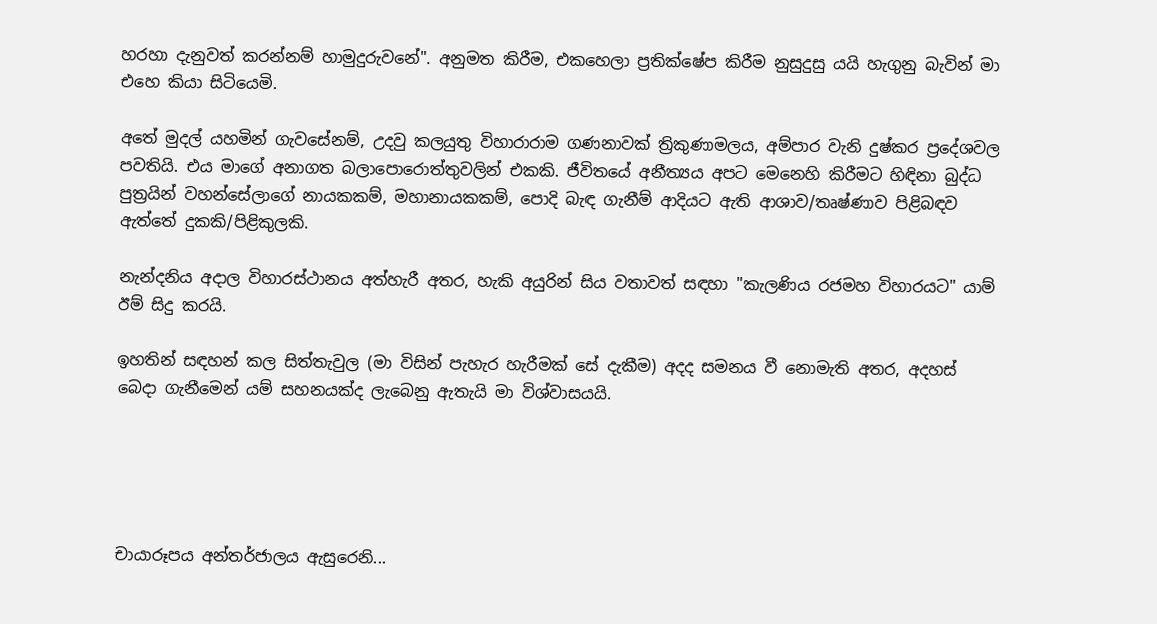හරහා දැනුවත් කරන්නම් හාමුදුරුවනේ". අනුමත කිරීම, එකහෙලා ප්‍රතික්ෂේප කිරීම නුසුදුසු යයි හැගුනු බැවින් මා එහෙ කියා සිටියෙමි.

අතේ මුදල් යහමින් ගැවසේනම්, උදවු කලයුතු විහාරාරාම ගණනාවක් ත්‍රිකුණාමලය, අම්පාර වැනි දුෂ්කර ප්‍රදේශවල පවතියි. එය මාගේ අනාගත බලාපොරොත්තුවලින් එකකි. ජීවිතයේ අනීත්‍යය අපට මෙනෙහි කිරීමට හිඳිනා බුද්ධ පුත්‍රයින් වහන්සේලාගේ නායකකම්, මහානායකකම්, පොදි බැඳ ගැනීම් ආදියට ඇති ආශාව/තෘෂ්ණාව පිළිබඳව ඇත්තේ දුකකි/පිළිකුලකි.

නැන්දනිය අදාල විහාරස්ථානය අත්හැරී අතර, හැකි අයුරින් සිය වතාවත් සඳහා "කැලණිය රජමහ විහාරයට" යාම් ඊම් සිදු කරයි.

ඉහතින් සඳහන් කල සිත්තැවුල (මා විසින් පැහැර හැරීමක් සේ දැකීම) අදද සමනය වී නොමැති අතර, අදහස් බෙදා ගැනීමෙන් යම් සහනයක්ද ලැබෙනු ඇතැයි මා විශ්වාසයයි.





චායාරූපය අන්තර්ජාලය ඇසුරෙනි...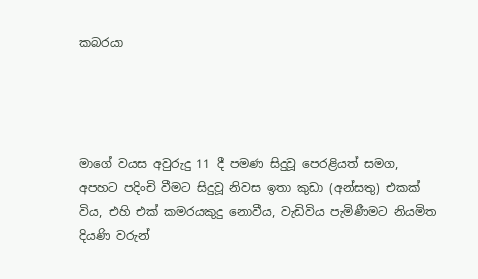කබරයා




මාගේ වයස අවුරුදු 11 දී පමණ සිදුවූ පෙරළියත් සමග, අපහට පදිංචි වීමට සිදුවූ නිවස ඉතා කුඩා (අන්සතු) එකක් විය, එහි එක් කමරයකුදු නොවීය, වැඩිවිය පැමිණීමට නියමිත දියණි වරුන්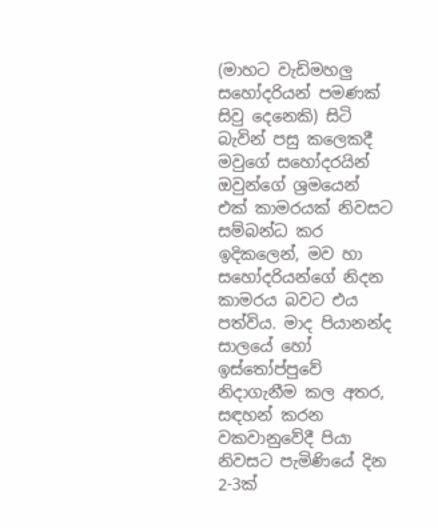(මාහට වැඩිමහලු සහෝදරියන් පමණක් සිවු දෙනෙකි) සිටි බැවින් පසු කලෙකදී මවුගේ සහෝදරයින් ඔවුන්ගේ ශ්‍රමයෙන් එක් කාමරයක් නිවසට සම්බන්ධ කර ඉදිකලෙන්, මව හා සහෝදරියන්ගේ නිදන කාමරය බවට එය පත්විය. මාද පියානන්ද සාලයේ හෝ ඉස්තෝප්පුවේ නිදාගැනීම කල අතර, සඳහන් කරන වකවානුවේදී පියා නිවසට පැමිණියේ දින 2-3ක්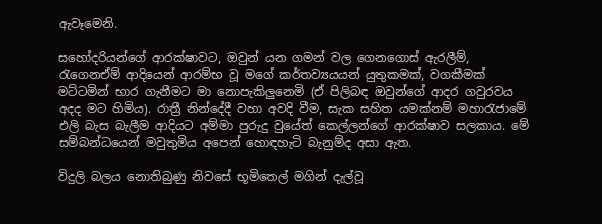ඇවෑමෙනි.

සහෝදරියන්ගේ ආරක්ෂාවට, ඔවුන් යන ගමන් වල ගෙනගොස් ඇරලීම්, රැගෙනඒම් ආදියෙන් ආරම්භ වූ මගේ කර්තව්‍යයයන් යුතුකමක්, වගකීමක් මට්ටමින් භාර ගැනීමට මා නොපැකිලුනෙමි (ඒ පිලිබඳ ඔවුන්ගේ ආදර ගවුරවය අදද මට හිමිය). රාත්‍රී නින්දේදී වහා අවදි වීම, සැක සහිත යමක්නම් මහාරැජාමේ එලි බැස බැලීම ආදියට අම්මා පුරුදු වුයේත් කෙල්ලන්ගේ ආරක්ෂාව සලකාය. මේ සම්බන්ධයෙන් මවුතුමිය අපෙන් හොඳහැටි බැනුම්ද අසා ඇත.

විදුලි බලය නොතිබුණු නිවසේ භූමිතෙල් මගින් දැල්වූ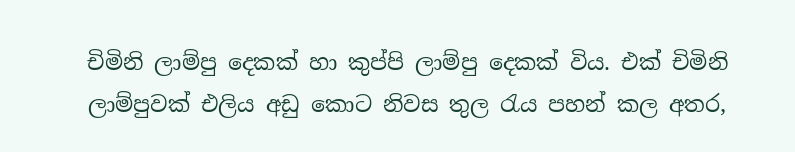චිමිනි ලාම්පු දෙකක් හා කුප්පි ලාම්පු දෙකක් විය. එක් චිමිනි ලාම්පුවක් එලිය අඩු කොට නිවස තුල රැය පහන් කල අතර,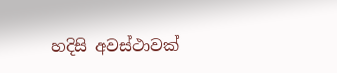හදිසි අවස්ථාවක්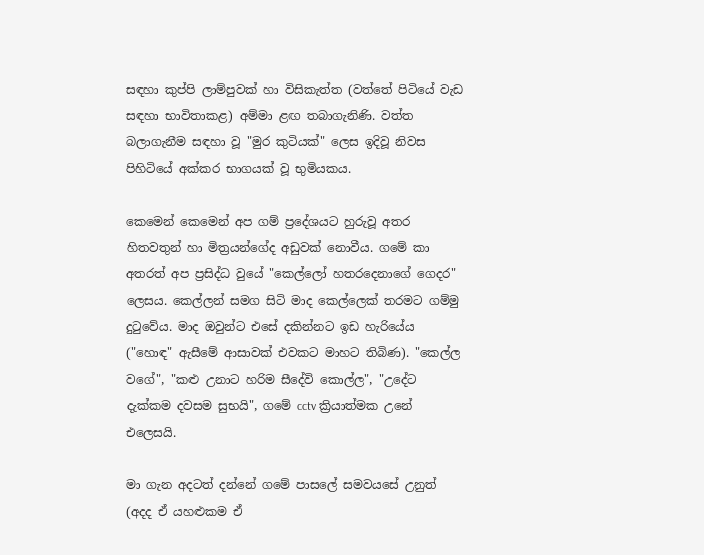සඳහා කුප්පි ලාම්පුවක් හා විසිකැත්ත (වත්තේ පිටියේ වැඩ සඳහා භාවිතාකළ) අම්මා ළඟ තබාගැනිණි. වත්ත බලාගැනීම සඳහා වූ "මුර කුටියක්" ලෙස ඉදිවූ නිවස පිහිටියේ අක්කර භාගයක් වූ භුමියකය.

කෙමෙන් කෙමෙන් අප ගම් ප්‍රදේශයට හුරුවූ අතර හිතවතුන් හා මිත්‍රයන්ගේද අඩුවක් නොවීය. ගමේ කා අතරත් අප ප්‍රසිද්ධ වුයේ "කෙල්ලෝ හතරදෙනාගේ ගෙදර" ලෙසය. කෙල්ලන් සමග සිටි මාද කෙල්ලෙක් තරමට ගම්මු දුටුවේය. මාද ඔවුන්ට එසේ දකින්නට ඉඩ හැරියේය ("හොඳ" ඇසීමේ ආසාවක් එවකට මාහට තිබිණ). "කෙල්ල වගේ", "කළු උනාට හරිම සීදේවි කොල්ල", "උදේට දැක්කම දවසම සුභයි", ගමේ cctv ක්‍රියාත්මක උනේ එලෙසයි.

මා ගැන අදටත් දන්නේ ගමේ පාසලේ සමවයසේ උනුත් (අදද ඒ යහළුකම ඒ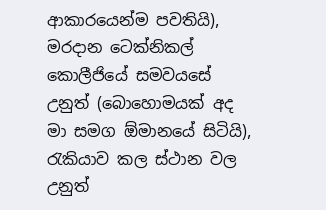ආකාරයෙන්ම පවතියි), මරදාන ටෙක්නිකල් කොලීජියේ සමවයසේ උනුත් (බොහොමයක් අද මා සමග ඕමානයේ සිටියි), රැකියාව කල ස්ථාන වල උනුත්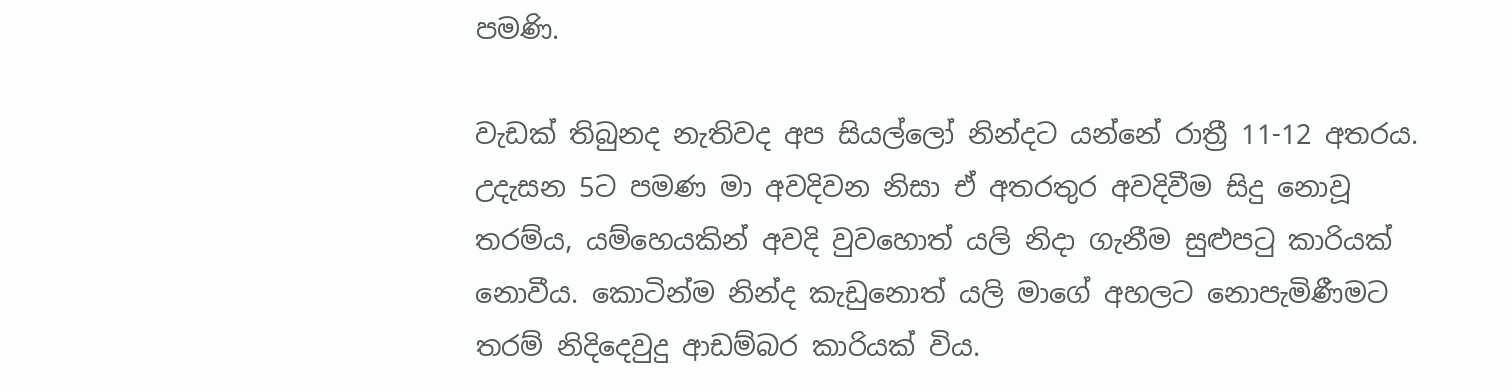පමණි.

වැඩක් තිබුනද නැතිවද අප සියල්ලෝ නින්දට යන්නේ රාත්‍රී 11-12 අතරය. උදැසන 5ට පමණ මා අවදිවන නිසා ඒ අතරතුර අවදිවීම සිදු නොවූ තරම්ය, යම්හෙයකින් අවදි වුවහොත් යලි නිදා ගැනීම සුළුපටු කාරියක් නොවීය. කොටින්ම නින්ද කැඩුනොත් යලි මාගේ අහලට නොපැමිණීමට තරම් නිදිදෙවුදු ආඩම්බර කාරියක් විය.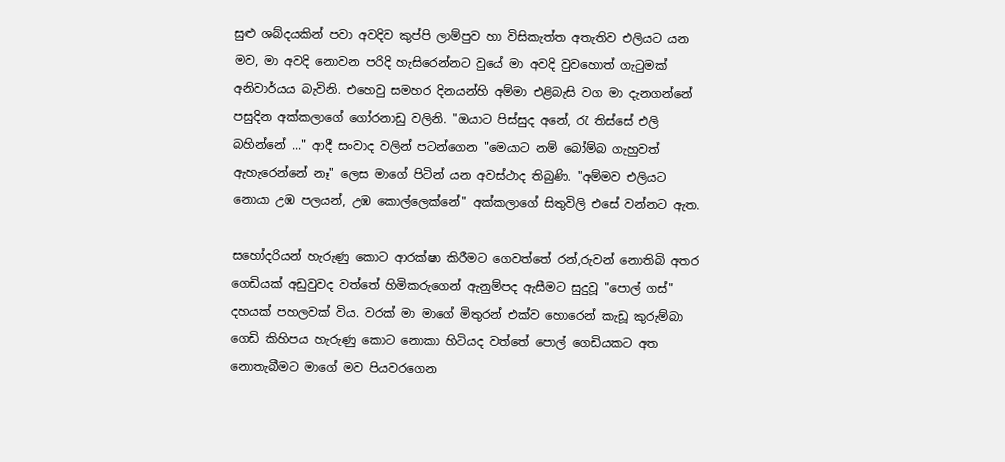සුළු ශබ්දයකින් පවා අවදිව කුප්පි ලාම්පුව හා විසිකැත්ත අතැතිව එලියට යන මව, මා අවදි නොවන පරිදි හැසිරෙන්නට වුයේ මා අවදි වුවහොත් ගැටුමක් අනිවාර්යය බැවිනි. එහෙවු සමහර දිනයන්හි අම්මා එළිබැසි වග මා දැනගන්නේ පසුදින අක්කලාගේ ගෝරනාඩු වලිනි. "ඔයාට පිස්සුද අනේ, රැ තිස්සේ එලි බහින්නේ ..." ආදී සංවාද වලින් පටන්ගෙන "මෙයාට නම් බෝම්බ ගැහුවත් ඇහැරෙන්නේ නෑ" ලෙස මාගේ පිටින් යන අවස්ථාද තිබුණි. "අම්මව එලියට නොයා උඹ පලයන්, උඹ කොල්ලෙක්නේ" අක්කලාගේ සිතුවිලි එසේ වන්නට ඇත.

සහෝදරියන් හැරුණු කොට ආරක්ෂා කිරීමට ගෙවත්තේ රන්,රුවන් නොතිබි අතර ගෙඩියක් අඩුවුවද වත්තේ හිමිකරුගෙන් ඇනුම්පද ඇසීමට සුදුවූ "පොල් ගස්" දහයක් පහලවක් විය. වරක් මා මාගේ මිතුරන් එක්ව හොරෙන් කැඩූ කුරුම්බා ගෙඩි කිහිපය හැරුණු කොට නොකා හිටියද වත්තේ පොල් ගෙඩියකට අත නොතැබීමට මාගේ මව පියවරගෙන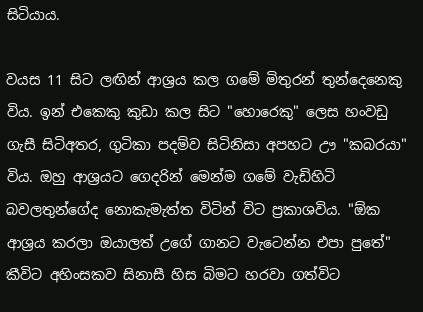සිටියාය.

වයස 11 සිට ලඟින් ආශ්‍රය කල ගමේ මිතුරන් තුන්දෙනෙකු විය. ඉන් එකෙකු කුඩා කල සිට "හොරෙකු" ලෙස හංවඩු ගැසී සිටිඅතර, ගුටිකා පදම්ව සිටිනිසා අපහට ඌ "කබරයා" විය. ඔහු ආශ්‍රයට ගෙදරින් මෙන්ම ගමේ වැඩිහිටි බවලතුන්ගේද නොකැමැත්ත විටින් විට ප්‍රකාශවිය. "ඕක ආශ්‍රය කරලා ඔයාලත් උගේ ගානට වැටෙන්න එපා පුතේ" කීවිට අහිංසකව සිනාසී හිස බිමට හරවා ගත්විට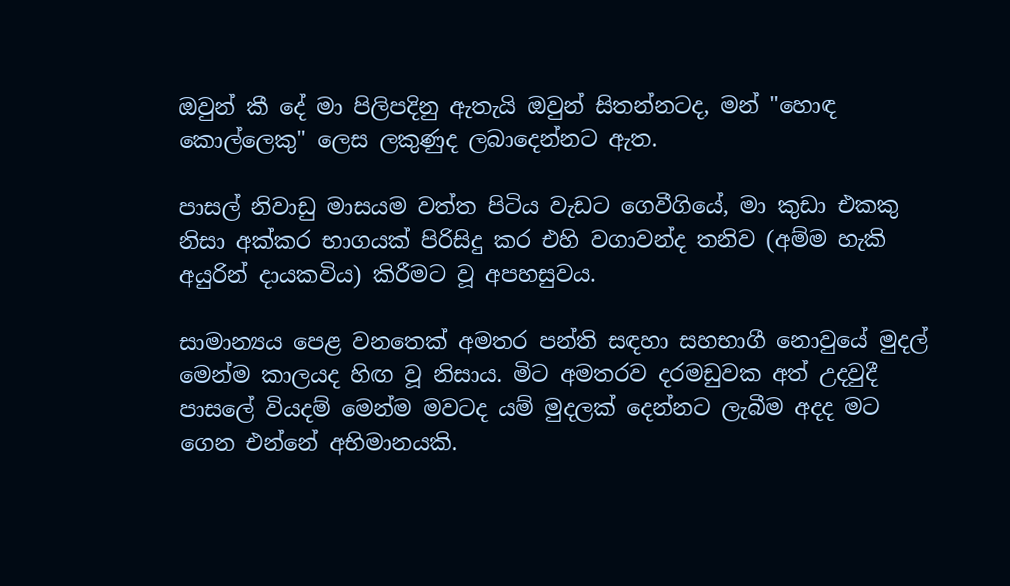ඔවුන් කී දේ මා පිලිපදිනු ඇතැයි ඔවුන් සිතන්නටද, මන් "හොඳ කොල්ලෙකු" ලෙස ලකුණුද ලබාදෙන්නට ඇත.

පාසල් නිවාඩු මාසයම වත්ත පිටිය වැඩට ගෙවීගියේ, මා කුඩා එකකු නිසා අක්කර භාගයක් පිරිසිදු කර එහි වගාවන්ද තනිව (අම්ම හැකි අයුරින් දායකවිය) කිරීමට වූ අපහසුවය.

සාමාන්‍යය පෙළ වනතෙක් අමතර පන්ති සඳහා සහභාගී නොවුයේ මුදල් මෙන්ම කාලයද හිඟ වූ නිසාය. මිට අමතරව දරමඩුවක අත් උදවුදී පාසලේ වියදම් මෙන්ම මවටද යම් මුදලක් දෙන්නට ලැබීම අදද මට ගෙන එන්නේ අභිමානයකි.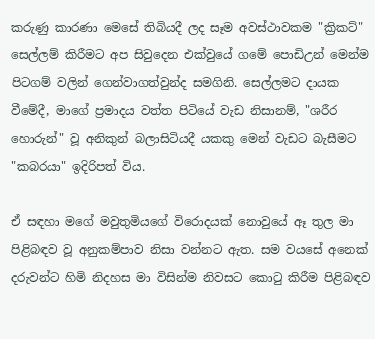කරුණු කාරණා මෙසේ තිබියදී ලද සෑම අවස්ථාවකම "ක්‍රිකට්" සෙල්ලම් කිරීමට අප සිවුදෙන එක්වුයේ ගමේ පොඩිඋන් මෙන්ම පිටගම් වලින් ගෙන්වාගත්වුන්ද සමගිනි. සෙල්ලමට දායක වීමේදී, මාගේ ප්‍රමාදය වත්ත පිටියේ වැඩ නිසානම්, "ශරීර හොරුන්" වූ අනිකුන් බලාසිටියදී යකකු මෙන් වැඩට බැසීමට "කබරයා" ඉදිරිපත් විය.

ඒ සඳහා මගේ මවුතුමියගේ විරොදයක් නොවුයේ ඈ තුල මා පිළිබඳව වූ අනුකම්පාව නිසා වන්නට ඇත. සම වයසේ අනෙක් දරුවන්ට හිමි නිදහස මා විසින්ම නිවසට කොටු කිරීම පිළිබඳව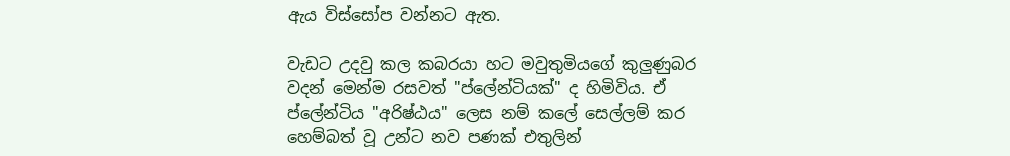ඇය විස්සෝප වන්නට ඇත.

වැඩට උදවු කල කබරයා හට මවුතුමියගේ කුලුණුබර වදන් මෙන්ම රසවත් "ප්ලේන්ටියක්" ද හිමිවිය. ඒ ප්ලේන්ටිය "අරිෂ්ඨය" ලෙස නම් කලේ සෙල්ලම් කර හෙම්බත් වූ උන්ට නව පණක් එතුලින්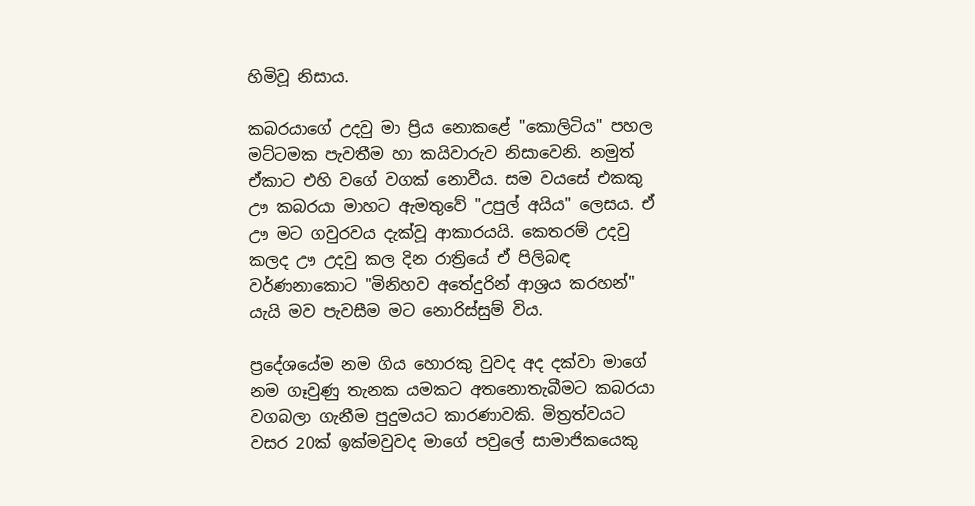හිමිවූ නිසාය.

කබරයාගේ උදවු මා ප්‍රිය නොකළේ "කොලිටිය" පහල මට්ටමක පැවතීම හා කයිවාරුව නිසාවෙනි. නමුත් ඒකාට එහි වගේ වගක් නොවීය. සම වයසේ එකකු ඌ කබරයා මාහට ඇමතුවේ "උපුල් අයිය" ලෙසය. ඒ ඌ මට ගවුරවය දැක්වූ ආකාරයයි. කෙතරම් උදවු කලද ඌ උදවු කල දින රාත්‍රියේ ඒ පිලිබඳ වර්ණනාකොට "මිනිහව අතේදුරින් ආශ්‍රය කරහන්" යැයි මව පැවසීම මට නොරිස්සුම් විය.

ප්‍රදේශයේම නම ගිය හොරකු වුවද අද දක්වා මාගේ නම ගෑවුණු තැනක යමකට අතනොතැබීමට කබරයා වගබලා ගැනීම පුදුමයට කාරණාවකි. මිත්‍රත්වයට වසර 20ක් ඉක්මවුවද මාගේ පවුලේ සාමාජිකයෙකු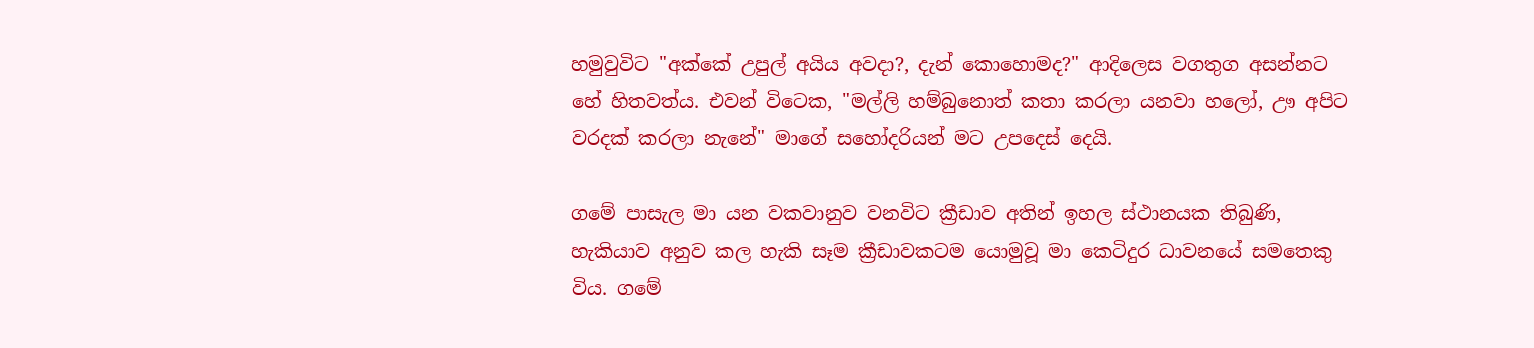හමුවුවිට "අක්කේ උපුල් අයිය අවදා?, දැන් කොහොමද?" ආදිලෙස වගතුග අසන්නට හේ හිතවත්ය. එවන් විටෙක, "මල්ලි හම්බුනොත් කතා කරලා යනවා හලෝ, ඌ අපිට වරදක් කරලා නැනේ" මාගේ සහෝදරියන් මට උපදෙස් දෙයි.

ගමේ පාසැල මා යන වකවානුව වනවිට ක්‍රීඩාව අතින් ඉහල ස්ථානයක තිබුණි, හැකියාව අනුව කල හැකි සෑම ක්‍රීඩාවකටම යොමුවූ මා කෙටිදුර ධාවනයේ සමතෙකු විය. ගමේ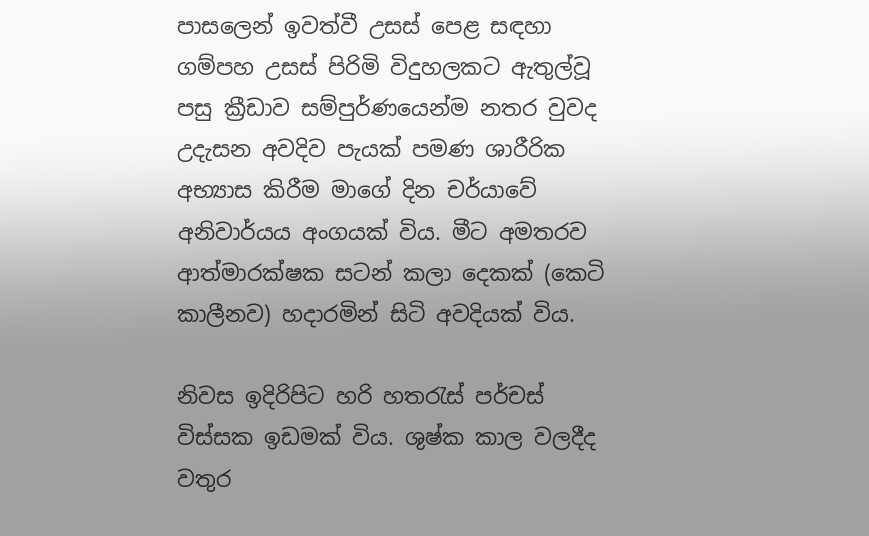පාසලෙන් ඉවත්වී උසස් පෙළ සඳහා ගම්පහ උසස් පිරිමි විදුහලකට ඇතුල්වූ පසු ක්‍රීඩාව සම්පුර්ණයෙන්ම නතර වුවද උදැසන අවදිව පැයක් පමණ ශාරීරික අභ්‍යාස කිරීම මාගේ දින චර්යාවේ අනිවාර්යය අංගයක් විය. මීට අමතරව ආත්මාරක්ෂක සටන් කලා දෙකක් (කෙටි කාලීනව) හදාරමින් සිටි අවදියක් විය.

නිවස ඉදිරිපිට හරි හතරැස් පර්චස් විස්සක ඉඩමක් විය. ශුෂ්ක කාල වලදීද වතුර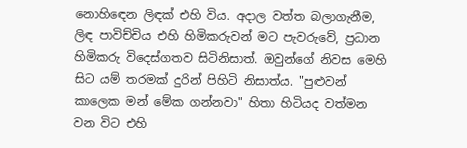නොහිඳෙන ලිඳක් එහි විය. අදාල වත්ත බලාගැනීම, ලිඳ පාවිච්චිය එහි හිමිකරුවන් මට පැවරුවේ, ප්‍රධාන හිමිකරු විදෙස්ගතව සිටිනිසාත්. ඔවුන්ගේ නිවස මෙහි සිට යම් තරමක් දුරින් පිහිටි නිසාත්ය. "පුළුවන් කාලෙක මන් මේක ගන්නවා" හිතා හිටියද වත්මන වන විට එහි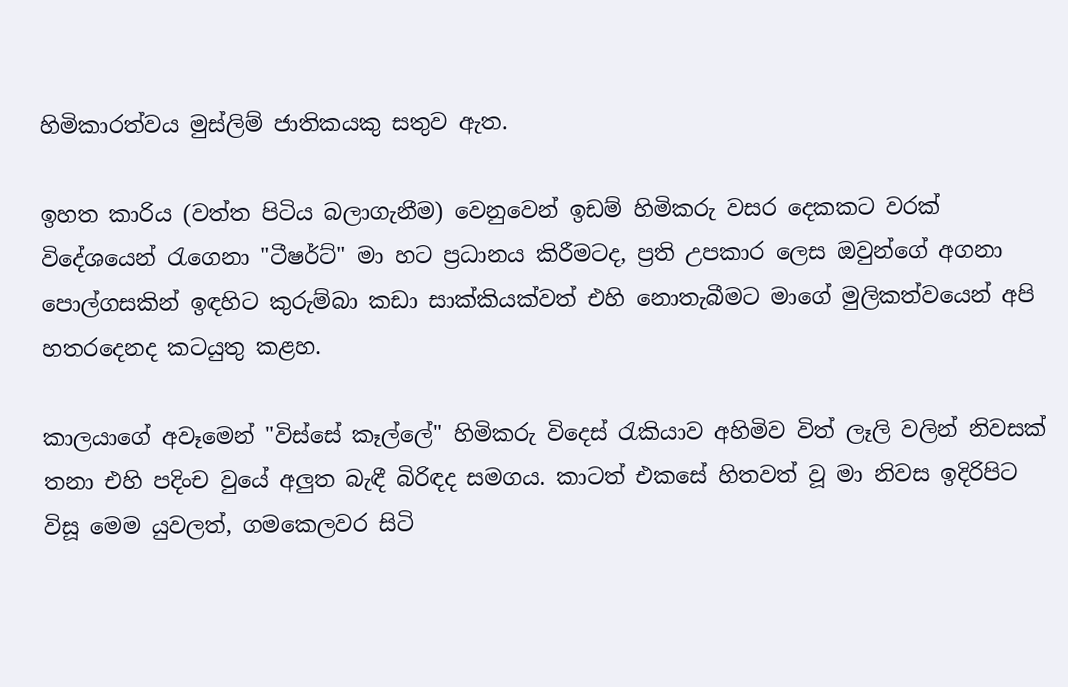හිමිකාරත්වය මුස්ලිම් ජාතිකයකු සතුව ඇත.

ඉහත කාරිය (වත්ත පිටිය බලාගැනීම) වෙනුවෙන් ඉඩම් හිමිකරු වසර දෙකකට වරක් විදේශයෙන් රැගෙනා "ටීෂර්ට්" මා හට ප්‍රධානය කිරීමටද, ප්‍රති උපකාර ලෙස ඔවුන්ගේ අගනා පොල්ගසකින් ඉඳහිට කුරුම්බා කඩා සාක්කියක්වත් එහි නොතැබීමට මාගේ මුලිකත්වයෙන් අපි හතරදෙනද කටයුතු කළහ.

කාලයාගේ අවෑමෙන් "විස්සේ කෑල්ලේ" හිමිකරු විදෙස් රැකියාව අහිමිව විත් ලෑලි වලින් නිවසක් තනා එහි පදිංච වුයේ අලුත බැඳී බිරිඳද සමගය. කාටත් එකසේ හිතවත් වූ මා නිවස ඉදිරිපිට විසූ මෙම යුවලත්, ගමකෙලවර සිටි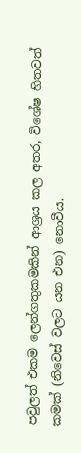පවුලත් එකම ලෙන්ගතුකමකින් ආශ්‍රය කල අතර, විශේෂ හිතවත් කමක් (නිවෙස් වලට යන එන) නොවීය.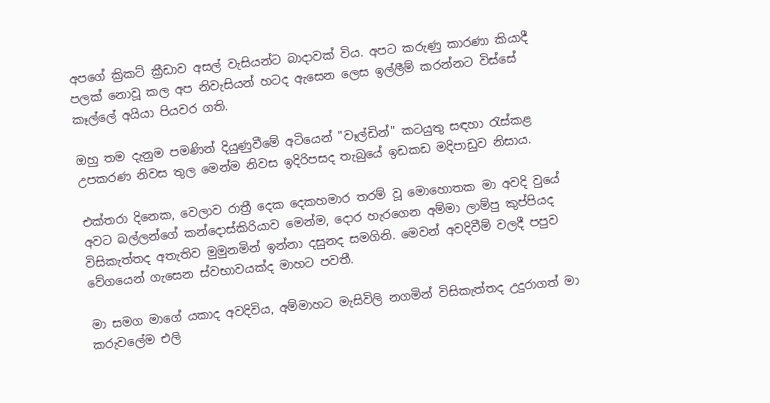අපගේ ක්‍රිකට් ක්‍රීඩාව අසල් වැසියන්ට බාදාවක් විය. අපට කරුණු කාරණා කියාදී පලක් නොවූ කල අප නිවැසියන් හටද ඇසෙන ලෙස ඉල්ලීම් කරන්නට විස්සේ කෑල්ලේ අයියා පියවර ගති.

ඔහු තම දැනුම පමණින් දියුණුවීමේ අටියෙන් "වෑල්ඩින්" කටයුතු සඳහා රැස්කළ උපකරණ නිවස තුල මෙන්ම නිවස ඉදිරිපසද තැබුයේ ඉඩකඩ මදිපාඩුව නිසාය.

එක්තරා දිනෙක, වෙලාව රාත්‍රී දෙක දෙකහමාර තරම් වූ මොහොතක මා අවදි වුයේ අවට බල්ලන්ගේ කන්දොස්කිරියාව මෙන්ම, දොර හැරගෙන අම්මා ලාම්පු කුප්පියද විසිකැත්තද අතැතිව මුමුනමින් ඉන්නා දසුනද සමගිනි. මෙවන් අවදිවීම් වලදී පපුව වේගයෙන් ගැසෙන ස්වභාවයක්ද මාහට පවතී.

මා සමග මාගේ යකාද අවදිවිය, අම්මාහට මැසිවිලි නගමින් විසිකැත්තද උදුරාගත් මා කරුවලේම එලි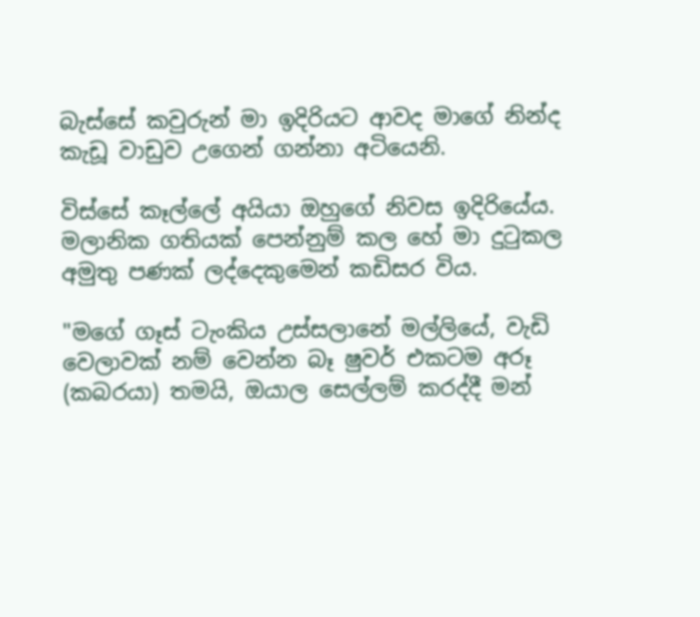බැස්සේ කවුරුන් මා ඉදිරියට ආවද මාගේ නින්ද කැඩූ වාඩුව උගෙන් ගන්නා අටියෙනි.

විස්සේ කෑල්ලේ අයියා ඔහුගේ නිවස ඉදිරියේය. මලානික ගතියක් පෙන්නුම් කල හේ මා දුටුකල අමුතු පණක් ලද්දෙකුමෙන් කඩිසර විය.

"මගේ ගෑස් ටැංකිය උස්සලානේ මල්ලියේ, වැඩි වෙලාවක් නම් වෙන්න බෑ ෂුවර් එකටම අරූ (කබරයා) තමයි, ඔයාල සෙල්ලම් කරද්දී මන්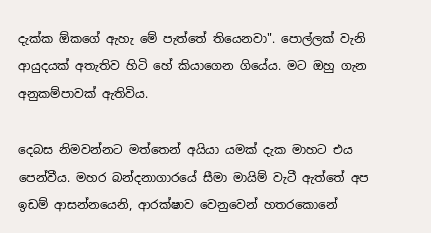දැක්ක ඕකගේ ඇහැ මේ පැත්තේ තියෙනවා". පොල්ලක් වැනි ආයුදයක් අතැතිව හිටි හේ කියාගෙන ගියේය. මට ඔහු ගැන අනුකම්පාවක් ඇතිවිය.

දෙබස නිමවන්නට මත්තෙන් අයියා යමක් දැක මාහට එය පෙන්වීය. මහර බන්දනාගාරයේ සීමා මායිම් වැටී ඇත්තේ අප ඉඩම් ආසන්නයෙනි, ආරක්ෂාව වෙනුවෙන් හතරකොනේ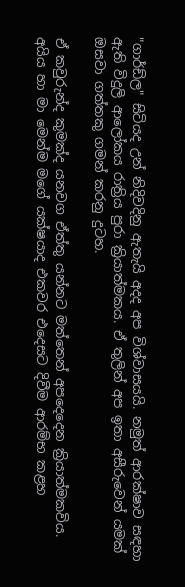"ගාර්ඩ්ල" සිටියද උන් නිදිවදිනු ඇතැයි අදද අප විශ්වාසයයි. නමුත් ආරක්ෂාව සඳහා ඇති විදුලි ආලෝකය රාත්‍රිය පුරා ක්‍රියාත්මකය. ඒ තුලින් අප ඉතා අසීරුවෙන් යමක් ඔසවා ගත්තකු ගමන් කරනු දුටහ.

ඒ කවුරුන්ද කුමක්ද යනවග ඒත්තු යන්නට මත්තෙන් අපදෙදෙන ක්‍රියාත්මකවිය. අයිය හා මා මෙන්ම මගේ යක්ෂයාද එකවර එදෙසට දිවීම ආරම්භ කළහ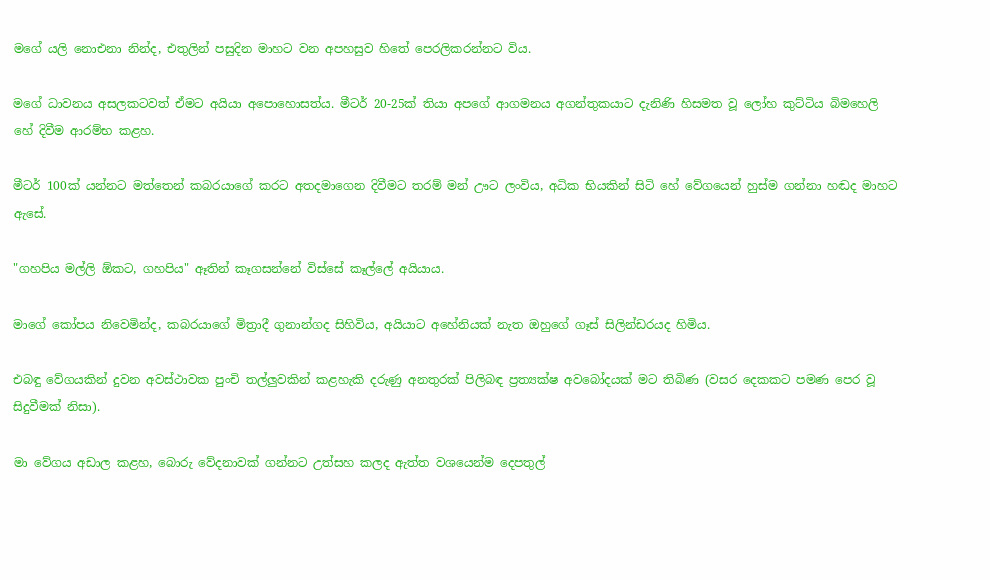මගේ යලි නොඑනා නින්ද, එතුලින් පසුදින මාහට වන අපහසුව හිතේ පෙරලිකරන්නට විය.

මගේ ධාවනය අසලකටවත් ඒමට අයියා අපොහොසත්ය. මීටර් 20-25ක් තියා අපගේ ආගමනය අගන්තුකයාට දැනිණි හිසමත වූ ලෝහ කුට්ටිය බිමහෙලි හේ දිවීම ආරම්භ කළහ.

මීටර් 100ක් යන්නට මත්තෙන් කබරයාගේ කරට අතදමාගෙන දිවීමට තරම් මන් ඌට ලංවිය, අධික භියකින් සිටි හේ වේගයෙන් හුස්ම ගන්නා හඬද මාහට ඇසේ.

"ගහපිය මල්ලි ඕකට, ගහපිය" ඈතින් කෑගසන්නේ විස්සේ කෑල්ලේ අයියාය.

මාගේ කෝපය නිවෙමින්ද, කබරයාගේ මිත්‍රාදී ගුනාන්ගද සිහිවිය, අයියාට අහේනියක් නැත ඔහුගේ ගෑස් සිලින්ඩරයද හිමිය.

එබඳු වේගයකින් දුවන අවස්ථාවක පුංචි තල්ලුවකින් කළහැකි දරුණු අනතුරක් පිලිබඳ ප්‍රත්‍යක්ෂ අවබෝදයක් මට තිබිණ (වසර දෙකකට පමණ පෙර වූ සිදුවීමක් නිසා).

මා වේගය අඩාල කළහ, බොරු වේදනාවක් ගන්නට උත්සහ කලද ඇත්ත වශයෙන්ම දෙපතුල්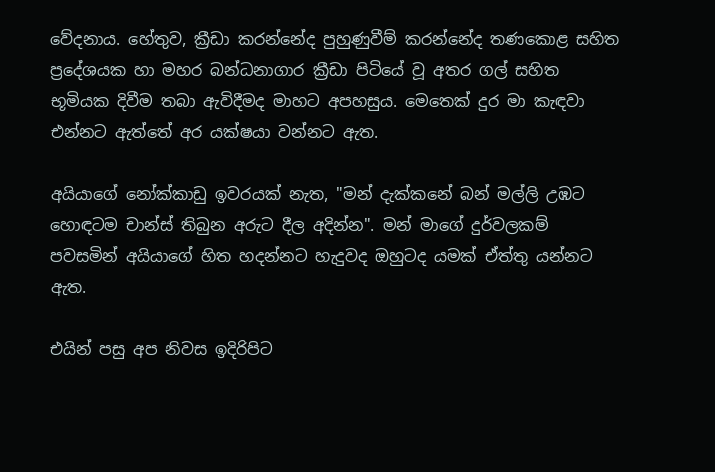වේදනාය. හේතුව, ක්‍රීඩා කරන්නේද පුහුණුවීම් කරන්නේද තණකොළ සහිත ප්‍රදේශයක හා මහර බන්ධනාගාර ක්‍රීඩා පිටියේ වූ අතර ගල් සහිත භූමියක දිවීම තබා ඇවිදීමද මාහට අපහසුය. මෙතෙක් දුර මා කැඳවා එන්නට ඇත්තේ අර යක්ෂයා වන්නට ඇත.

අයියාගේ නෝක්කාඩු ඉවරයක් නැත, "මන් දැක්කනේ බන් මල්ලි උඹට හොඳටම චාන්ස් තිබුන අරුට දීල අදින්න". මන් මාගේ දුර්වලකම් පවසමින් අයියාගේ හිත හදන්නට හැදුවද ඔහුටද යමක් ඒත්තු යන්නට ඇත.

එයින් පසු අප නිවස ඉදිරිපිට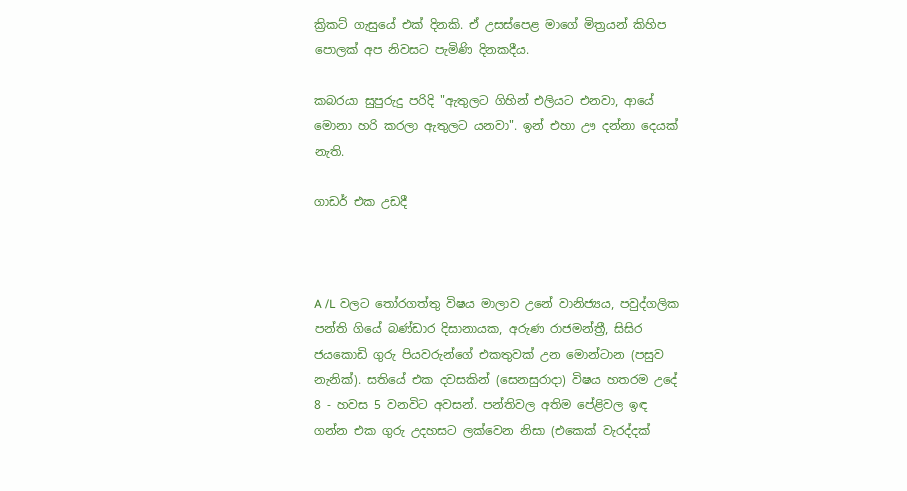ක්‍රිකට් ගැසුයේ එක් දිනකි. ඒ උසස්පෙළ මාගේ මිත්‍රයන් කිහිප පොලක් අප නිවසට පැමිණි දිනකදීය.

කබරයා සුපුරුදු පරිදි "ඇතුලට ගිහින් එලියට එනවා, ආයේ මොනා හරි කරලා ඇතුලට යනවා". ඉන් එහා ඌ දන්නා දෙයක් නැති.

ගාඩර් එක උඩදී



A /L වලට තෝරගත්තු විෂය මාලාව උනේ වානිජ්‍යය, පවුද්ගලික පන්ති ගියේ බණ්ඩාර දිසානායක, අරුණ රාජමන්ත්‍රී, සිසිර ජයකොඩි ගුරු පියවරුන්ගේ එකතුවක් උන මොන්ටාන (පසුව නැනික්). සතියේ එක දවසකින් (සෙනසුරාදා) විෂය හතරම උදේ 8 - හවස 5 වනවිට අවසන්. පන්තිවල අතිම පේළිවල ඉඳ ගන්න එක ගුරු උදහසට ලක්වෙන නිසා (එකෙක් වැරද්දක්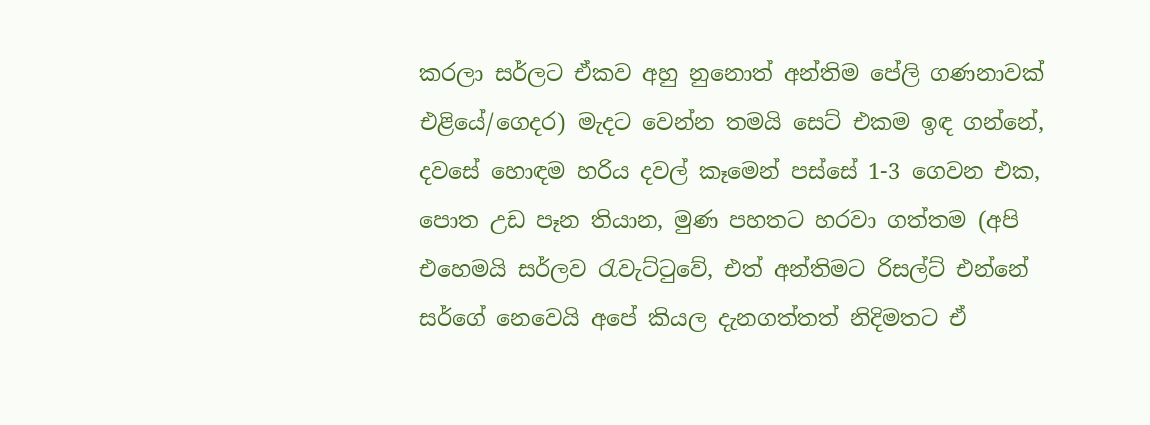කරලා සර්ලට ඒකව අහු නුනොත් අන්තිම පේලි ගණනාවක් එළියේ/ගෙදර) මැදට වෙන්න තමයි සෙට් එකම ඉඳ ගන්නේ, දවසේ හොඳම හරිය දවල් කෑමෙන් පස්සේ 1-3 ගෙවන එක, පොත උඩ පෑන තියාන, මුණ පහතට හරවා ගත්තම (අපි එහෙමයි සර්ලව රැවැට්ටුවේ, එත් අන්තිමට රිසල්ට් එන්නේ සර්ගේ නෙවෙයි අපේ කියල දැනගත්තත් නිදිමතට ඒ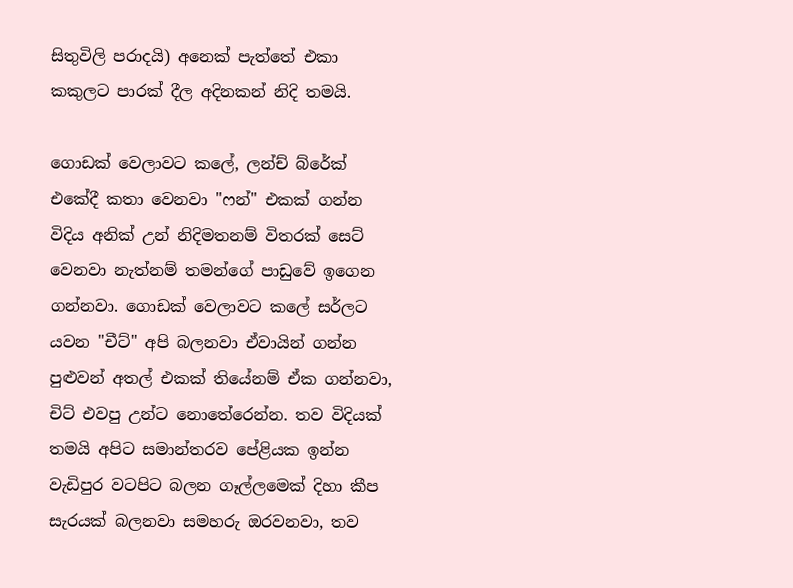සිතුවිලි පරාදයි) අනෙක් පැත්තේ එකා කකුලට පාරක් දීල අදිනකන් නිදි තමයි.

ගොඩක් වෙලාවට කලේ, ලන්ච් බ්රේක් එකේදී කතා වෙනවා "ෆන්" එකක් ගන්න විදිය අනික් උන් නිදිමතනම් විතරක් සෙට් වෙනවා නැත්නම් තමන්ගේ පාඩුවේ ඉගෙන ගන්නවා. ගොඩක් වෙලාවට කලේ සර්ලට යවන "චීට්" අපි බලනවා ඒවායින් ගන්න පුළුවන් අතල් එකක් තියේනම් ඒක ගන්නවා, චිට් එවපු උන්ට නොතේරෙන්න. තව විදියක් තමයි අපිට සමාන්තරව පේළියක ඉන්න වැඩිපුර වටපිට බලන ගෑල්ලමෙක් දිහා කීප සැරයක් බලනවා සමහරු ඔරවනවා, තව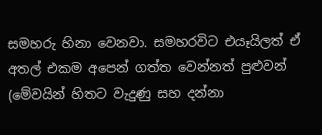සමහරු හිනා වෙනවා. සමහරවිට එයෑයිලත් ඒ අතල් එකම අපෙන් ගත්ත වෙන්නත් පුළුවන් (මේවයින් හිතට වැදුණු සහ දන්නා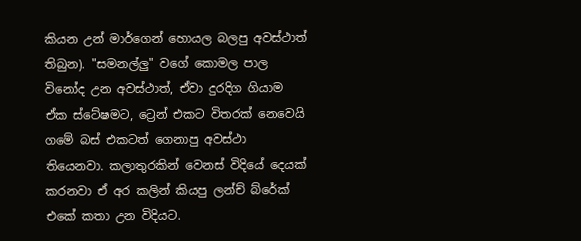කියන උන් මාර්ගෙන් හොයල බලපු අවස්ථාත් තිබුන). "සමනල්ලු" වගේ කොමල පාල විනෝද උන අවස්ථාත්, ඒවා දුරදිග ගියාම ඒක ස්ටේෂමට, ට්‍රෙන් එකට විතරක් නෙවෙයි ගමේ බස් එකටත් ගෙනාපු අවස්ථා තියෙනවා. කලාතුරකින් වෙනස් විදියේ දෙයක් කරනවා ඒ අර කලින් කියපු ලන්ච් බ්රේක් එකේ කතා උන විදියට.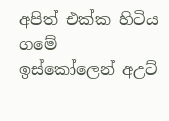අපිත් එක්ක හිටිය ගමේ ඉස්කෝලෙන් අඋට්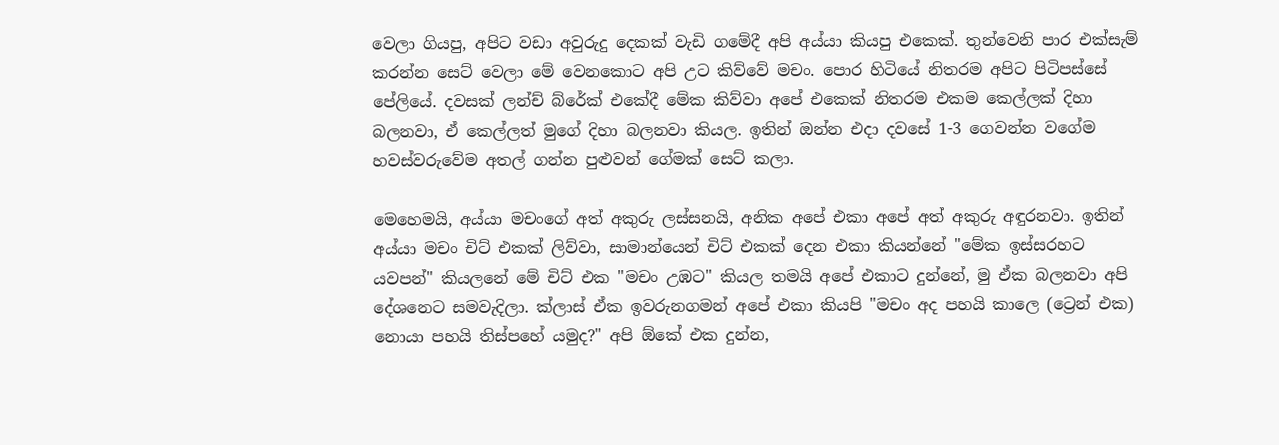වෙලා ගියපු, අපිට වඩා අවුරුදු දෙකක් වැඩි ගමේදී අපි අය්යා කියපු එකෙක්. තුන්වෙනි පාර එක්සැම් කරන්න සෙට් වෙලා මේ වෙනකොට අපි උට කිව්වේ මචං. පොර හිටියේ නිතරම අපිට පිටිපස්සේ පේලියේ. දවසක් ලන්ච් බ්රේක් එකේදී මේක කිව්වා අපේ එකෙක් නිතරම එකම කෙල්ලක් දිහා බලනවා, ඒ කෙල්ලත් මුගේ දිහා බලනවා කියල. ඉතින් ඔන්න එදා දවසේ 1-3 ගෙවන්න වගේම හවස්වරුවේම අතල් ගන්න පුළුවන් ගේමක් සෙට් කලා.

මෙහෙමයි, අය්යා මචංගේ අත් අකුරු ලස්සනයි, අනික අපේ එකා අපේ අත් අකුරු අඳුරනවා. ඉතින් අය්යා මචං චිට් එකක් ලිව්වා, සාමාන්යෙන් චිට් එකක් දෙන එකා කියන්නේ "මේක ඉස්සරහට යවපන්" කියලනේ මේ චිට් එක "මචං උඹට" කියල තමයි අපේ එකාට දුන්නේ, මු ඒක බලනවා අපි දේශනෙට සමවැදිලා. ක්ලාස් ඒක ඉවරුනගමන් අපේ එකා කියපි "මචං අද පහයි කාලෙ (ට්‍රෙන් එක) නොයා පහයි තිස්පහේ යමුද?" අපි ඕකේ එක දුන්න,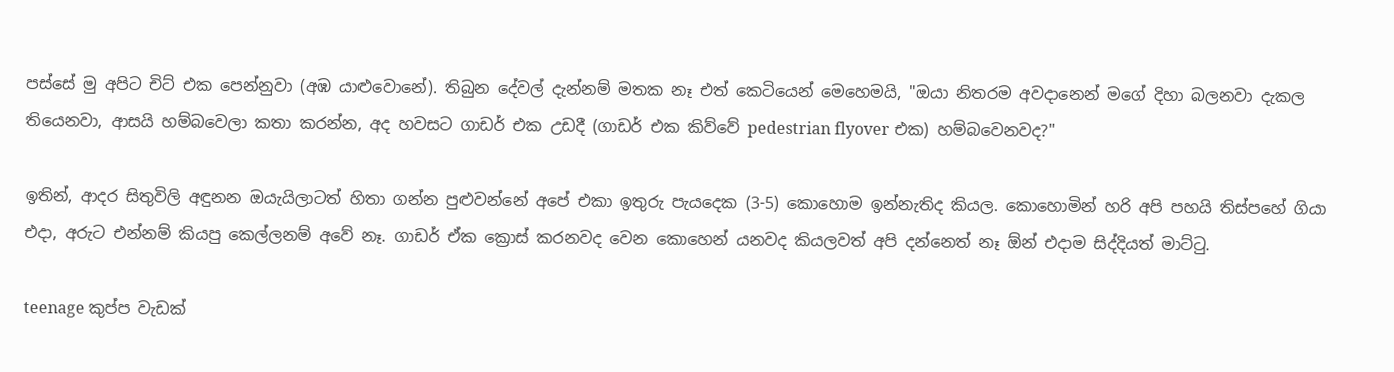පස්සේ මු අපිට චිට් එක පෙන්නුවා (අඹ යාළුවොනේ). තිබුන දේවල් දැන්නම් මතක නෑ එත් කෙටියෙන් මෙහෙමයි, "ඔයා නිතරම අවදානෙන් මගේ දිහා බලනවා දැකල තියෙනවා, ආසයි හම්බවෙලා කතා කරන්න, අද හවසට ගාඩර් එක උඩදී (ගාඩර් එක කිව්වේ pedestrian flyover එක) හම්බවෙනවද?"

ඉතින්, ආදර සිතුවිලි අඳුනන ඔයැයිලාටත් හිතා ගන්න පුළුවන්නේ අපේ එකා ඉතුරු පැයදෙක (3-5) කොහොම ඉන්නැතිද කියල. කොහොමින් හරි අපි පහයි තිස්පහේ ගියා එදා, අරුට එන්නම් කියපු කෙල්ලනම් අවේ නෑ. ගාඩර් ඒක ක්‍රොස් කරනවද වෙන කොහෙන් යනවද කියලවත් අපි දන්නෙත් නෑ ඕන් එදාම සිද්දියත් මාට්ටු.

teenage කුප්ප වැඩක්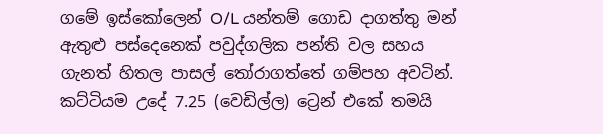ගමේ ඉස්කෝලෙන් O/L යන්තම් ගොඩ දාගත්තු මන් ඇතුළු පස්දෙනෙක් පවුද්ගලික පන්ති වල සහය ගැනත් හිතල පාසල් තෝරාගත්තේ ගම්පහ අවටින්. කට්ටියම උදේ 7.25 (වෙඩිල්ල) ට්‍රෙන් එකේ තමයි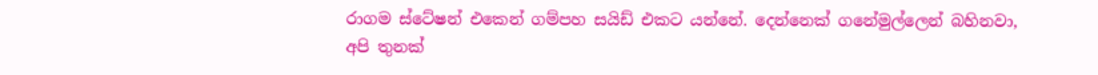රාගම ස්ටේෂන් එකෙන් ගම්පහ සයිඩ් එකට යන්නේ. දෙන්නෙක් ගනේමුල්ලෙන් බහිනවා, අපි තුනක්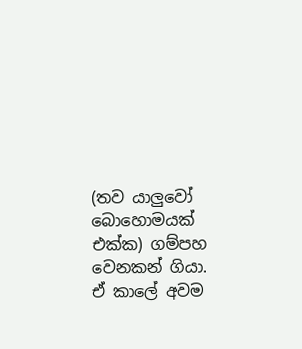(තව යාලුවෝ බොහොමයක් එක්ක) ගම්පහ වෙනකන් ගියා. ඒ කාලේ අවම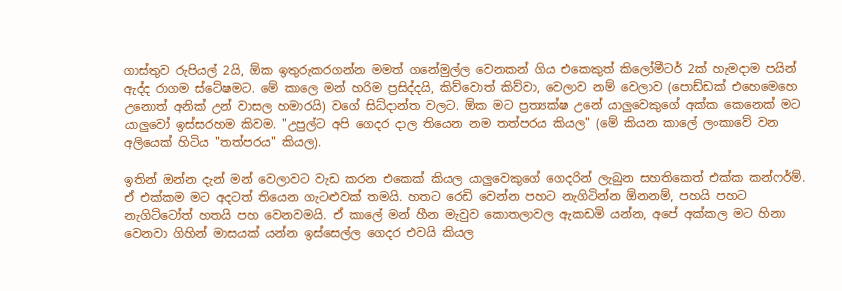ගාස්තුව රුපියල් 2යි, ඕක ඉතුරුකරගන්න මමත් ගනේමුල්ල වෙනකන් ගිය එකෙකුත් කිලෝමීටර් 2ක් හැමදාම පයින් ඇද්ද රාගම ස්ටේෂමට. මේ කාලෙ මන් හරිම ප්‍රසිද්දයි, කිව්වොත් කිව්වා, වෙලාව නම් වෙලාව (පොඩ්ඩක් එහෙමෙහෙ උනොත් අනික් උන් වාසල හමාරයි) වගේ සිධ්දාන්ත වලට. ඕක මට ප්‍රත්‍යක්ෂ උනේ යාලුවෙකුගේ අක්ක කෙනෙක් මට යාලුවෝ ඉස්සරහම කිවම. "උපුල්ට අපි ගෙදර දාල තියෙන නම තත්පරය කියල" (මේ කියන කාලේ ලංකාවේ වන අලියෙක් හිටිය "තත්පරය" කියල).

ඉතින් ඔන්න දැන් මන් වෙලාවට වැඩ කරන එකෙක් කියල යාලුවෙකුගේ ගෙදරින් ලැබුන සහතිකෙත් එක්ක කන්ෆර්ම්. ඒ එක්කම මට අදටත් තියෙන ගැටළුවක් තමයි. හතට රෙඩි වෙන්න පහට නැගිටින්න ඕනනම්, පහයි පහට නැගිට්ටෝත් හතයි පහ වෙනවමයි. ඒ කාලේ මන් හීන මැවුව කොතලාවල ඇකඩමි යන්න, අපේ අක්කල මට හිනා වෙනවා ගිහින් මාසයක් යන්න ඉස්සෙල්ල ගෙදර එවයි කියල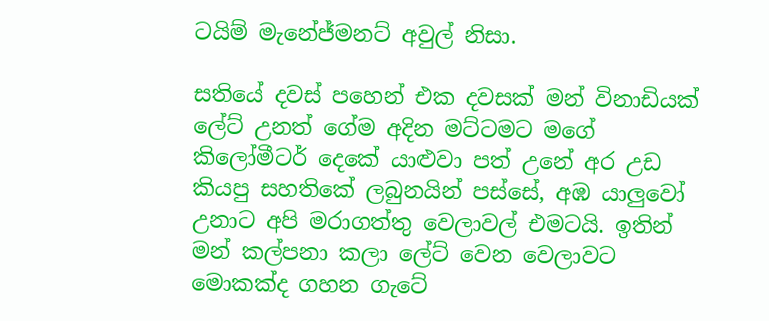ටයිම් මැනේජ්මනට් අවුල් නිසා.

සතියේ දවස් පහෙන් එක දවසක් මන් විනාඩියක් ලේට් උනත් ගේම අදින මට්ටමට මගේ කිලෝමීටර් දෙකේ යාළුවා පත් උනේ අර උඩ කියපු සහතිකේ ලබුනයින් පස්සේ, අඹ යාලුවෝ උනාට අපි මරාගත්තු වෙලාවල් එමටයි. ඉතින් මන් කල්පනා කලා ලේට් වෙන වෙලාවට මොකක්ද ගහන ගැටේ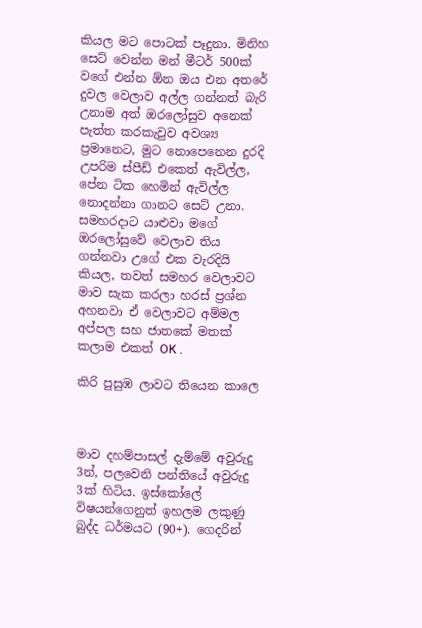කියල මට පොටක් පෑදුනා. මිනිහ සෙට් වෙන්න මන් මීටර් 500ක් වගේ එන්න ඕන ඔය එන අතරේ දුවල වෙලාව අල්ල ගන්නත් බැරි උනාම අත් ඔරලෝසුව අනෙක් පැත්ත කරකැවුව අවශ්‍ය ප්‍රමානෙට, මුට නොපෙනෙන දුරදි උපරිම ස්පීඩ් එකෙත් ඇවිල්ල, පේන ටික හෙමින් ඇවිල්ල නොදන්නා ගානට සෙට් උනා. සමහරදාට යාළුවා මගේ ඔරලෝසුවේ වෙලාව තිය ගන්නවා උගේ එක වැරදියි කියල, තවත් සමහර වෙලාවට මාව සැක කරලා හරස් ප්‍රශ්න අහනවා ඒ වෙලාවට අම්මල අප්පල සහ ජාතකේ මතක් කලාම එකත් OK .

කිරි පුසුඹ ලාවට තියෙන කාලෙ



මාව දහම්පාසල් දැම්මේ අවුරුදු 3න්, පලවෙනි පන්තියේ අවුරුදු 3ක් හිටිය. ඉස්කෝලේ විෂයන්ගෙනුත් ඉහලම ලකුණු බුද්ද ධර්මයට (90+). ගෙදරින්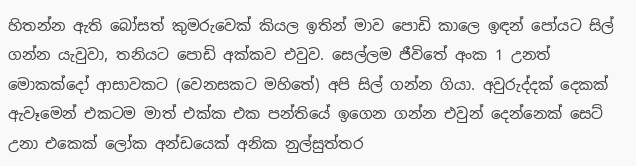හිතන්න ඇති බෝසත් කුමරුවෙක් කියල ඉතින් මාව පොඩි කාලෙ ඉඳන් පෝයට සිල් ගන්න යැවුවා, තනියට පොඩි අක්කව එවුව. සෙල්ලම ජීවිතේ අංක 1 උනත් මොකක්දෝ ආසාවකට (වෙනසකට මහිතේ) අපි සිල් ගන්න ගියා. අවුරුද්දක් දෙකක් ඇවෑමෙන් එකටම මාත් එක්ක එක පන්තියේ ඉගෙන ගන්න එවුන් දෙන්නෙක් සෙට් උනා එකෙක් ලෝක අන්ඩයෙක් අනික නුල්සුත්තර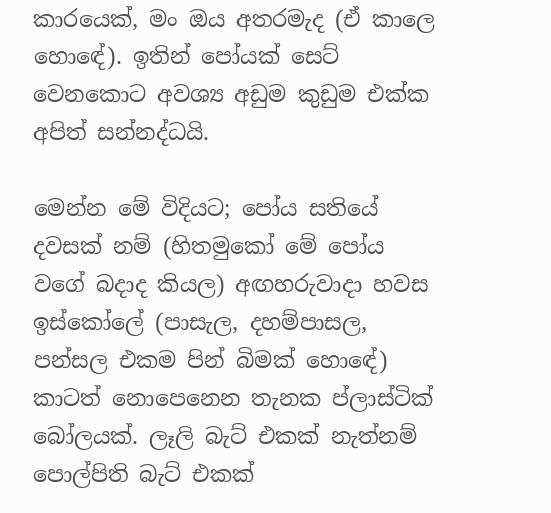කාරයෙක්, මං ඔය අතරමැද (ඒ කාලෙ හොඳේ). ඉතින් පෝයක් සෙට් වෙනකොට අවශ්‍ය අඩුම කුඩුම එක්ක අපිත් සන්නද්ධයි.

මෙන්න මේ විදියට; පෝය සතියේ දවසක් නම් (හිතමුකෝ මේ පෝය වගේ බදාද කියල) අඟහරුවාදා හවස ඉස්කෝලේ (පාසැල, දහම්පාසල, පන්සල එකම පින් බිමක් හොඳේ) කාටත් නොපෙනෙන තැනක ප්ලාස්ටික් බෝලයක්. ලෑලි බැට් එකක් නැත්නම් පොල්පිති බැට් එකක්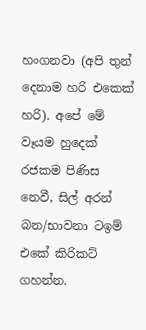හංගනවා (අපි තුන් දෙනාම හරි එකෙක් හරි). අපේ මේ වෑයම හුදෙක් රජකම පිණිස නෙවී, සිල් අරන් බන/භාවනා ටඉම් එකේ කිරිකට් ගහන්න.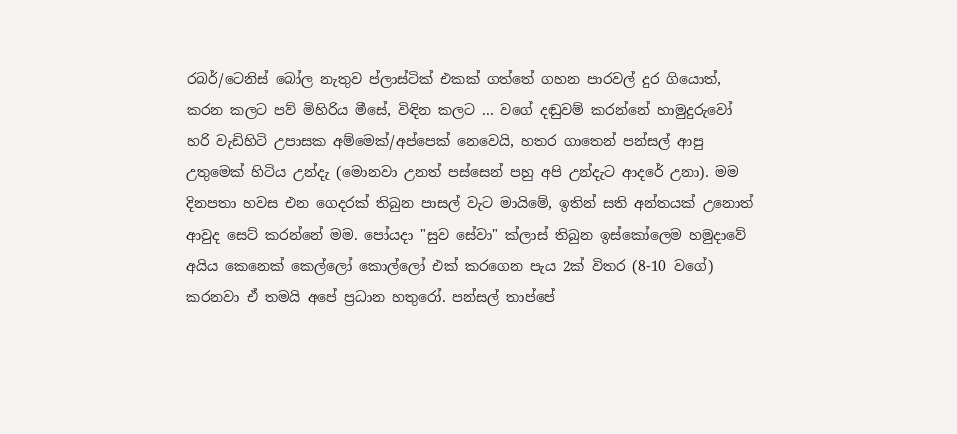රබර්/ටෙනිස් බෝල නැතුව ප්ලාස්ටික් එකක් ගත්තේ ගහන පාරවල් දුර ගියොත්, කරන කලට පව් මිහිරිය මීසේ, විඳින කලට ... වගේ දඬුවම් කරන්නේ හාමුදුරුවෝ හරි වැඩිහිටි උපාසක අම්මෙක්/අප්පෙක් නෙවෙයි, හතර ගාතෙන් පන්සල් ආපු උතුමෙක් හිටිය උන්දැ (මොනවා උනත් පස්සෙන් පහු අපි උන්දැට ආදරේ උනා). මම දිනපතා හවස එන ගෙදරක් තිබුන පාසල් වැට මායිමේ, ඉතින් සති අන්තයක් උනොත් ආවුද සෙට් කරන්නේ මම. පෝයදා "සුව සේවා" ක්ලාස් තිබුන ඉස්කෝලෙම හමුදාවේ අයිය කෙනෙක් කෙල්ලෝ කොල්ලෝ එක් කරගෙන පැය 2ක් විතර (8-10 වගේ) කරනවා ඒ තමයි අපේ ප්‍රධාන හතුරෝ. පන්සල් තාප්පේ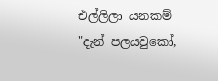එල්ලිලා යනකම් "දැන් පලයවුකෝ,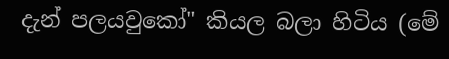දැන් පලයවුකෝ" කියල බලා හිටිය (මේ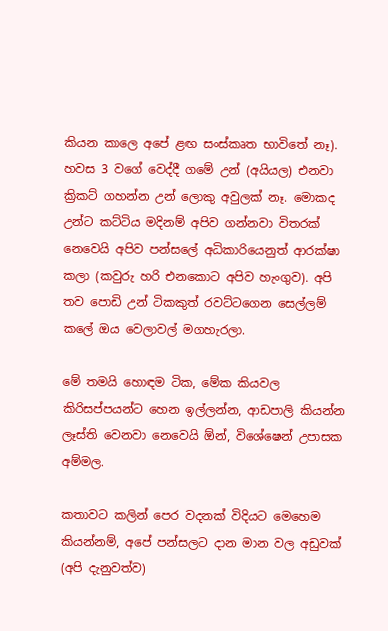කියන කාලෙ අපේ ළඟ සංස්කෘත භාවිතේ නෑ). හවස 3 වගේ වෙද්දී ගමේ උන් (අයියල) එනවා ක්‍රිකට් ගහන්න උන් ලොකු අවුලක් නෑ. මොකද උන්ට කට්ටිය මදිනම් අපිව ගන්නවා විතරක් නෙවෙයි අපිව පන්සලේ අධිකාරියෙනුත් ආරක්ෂා කලා (කවුරු හරි එනකොට අපිව හැංගුව). අපි තව පොඩි උන් ටිකකුත් රවට්ටගෙන සෙල්ලම් කලේ ඔය වෙලාවල් මගහැරලා.

මේ තමයි හොඳම ටික, මේක කියවල කිරිසප්පයන්ට හෙන ඉල්ලන්න, ආඩපාලි කියන්න ලෑස්ති වෙනවා නෙවෙයි ඕන්, විශේෂෙන් උපාසක අම්මල.

කතාවට කලින් පෙර වදනක් විදියට මෙහෙම කියන්නම්, අපේ පන්සලට දාන මාන වල අඩුවක් (අපි දැනුවත්ව)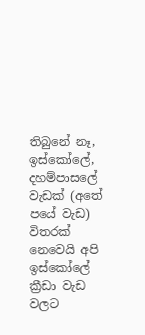තිබුනේ නෑ, ඉස්කෝලේ, දහම්පාසලේ වැඩක් (අතේ පයේ වැඩ) විතරක් නෙවෙයි අපි ඉස්කෝලේ ක්‍රීඩා වැඩ වලට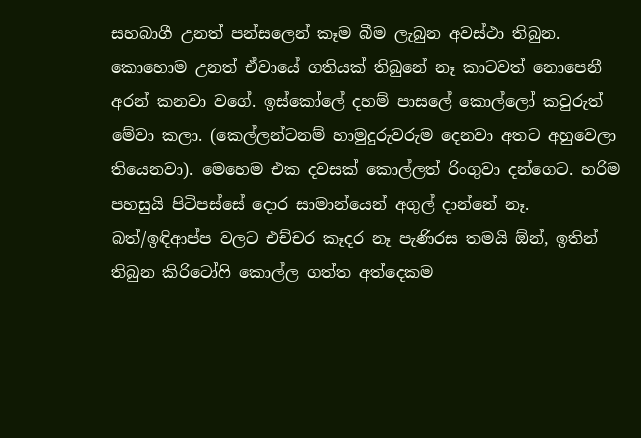සහබාගී උනත් පන්සලෙන් කෑම බීම ලැබුන අවස්ථා තිබුන. කොහොම උනත් ඒවායේ ගතියක් තිබුනේ නෑ කාටවත් නොපෙනී අරන් කනවා වගේ. ඉස්කෝලේ දහම් පාසලේ කොල්ලෝ කවුරුත් මේවා කලා. (කෙල්ලන්ටනම් හාමුදුරුවරුම දෙනවා අතට අහුවෙලා තියෙනවා). මෙහෙම එක දවසක් කොල්ලත් රිංගුවා දන්ගෙට. හරිම පහසුයි පිටිපස්සේ දොර සාමාන්යෙන් අගුල් දාන්නේ නෑ. බත්/ඉඳිආප්ප වලට එච්චර කෑදර නෑ පැණිරස තමයි ඕන්, ඉතින් තිබුන කිරිටෝෆි කොල්ල ගත්ත අත්දෙකම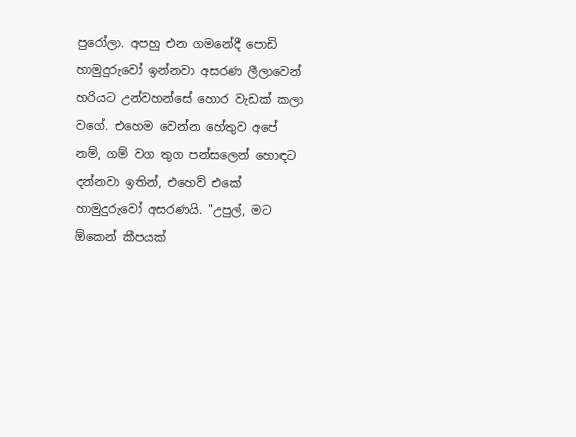පුරෝලා. අපහු එන ගමනේදී පොඩි හාමුදුරුවෝ ඉන්නවා අසරණ ලීලාවෙන් හරියට උන්වහන්සේ හොර වැඩක් කලා වගේ. එහෙම වෙන්න හේතුව අපේ නම්, ගම් වග තුග පන්සලෙන් හොඳට දන්නවා ඉතින්, එහෙව් එකේ හාමුදුරුවෝ අසරණයි. "උපුල්, මට ඕකෙන් කීපයක්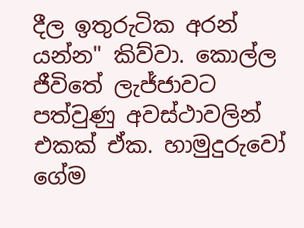දීල ඉතුරුටික අරන් යන්න" කිව්වා. කොල්ල ජීවිතේ ලැජ්ජාවට පත්වුණු අවස්ථාවලින් එකක් ඒක. හාමුදුරුවෝ ගේම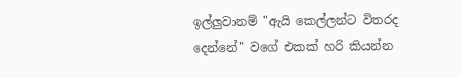ඉල්ලුවානම් "ඇයි කෙල්ලන්ට විතරද දෙන්නේ" වගේ එකක් හරි කියන්න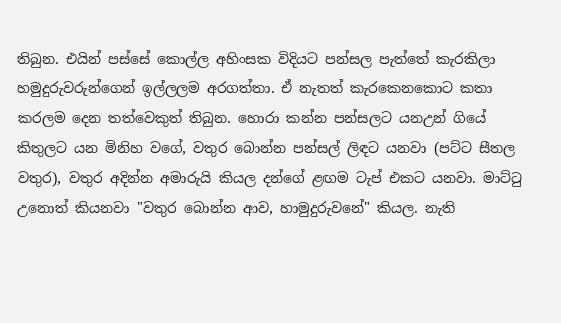තිබුන. එයින් පස්සේ කොල්ල අහිංසක විදියට පන්සල පැත්තේ කැරකිලා හමුදුරුවරුන්ගෙන් ඉල්ලලම අරගත්තා. ඒ නැතත් කැරකෙනකොට කතා කරලම දෙන තත්වෙකුත් තිබුන. හොරා කන්න පන්සලට යනඋන් ගියේ කිතුලට යන මිනිහ වගේ, වතුර බොන්න පන්සල් ලිඳට යනවා (පට්ට සීතල වතුර), වතුර අදින්න අමාරුයි කියල දන්ගේ ළඟම ටැප් එකට යනවා. මාට්ටු උනොත් කියනවා "වතුර බොන්න ආව, හාමුදුරුවනේ" කියල. නැති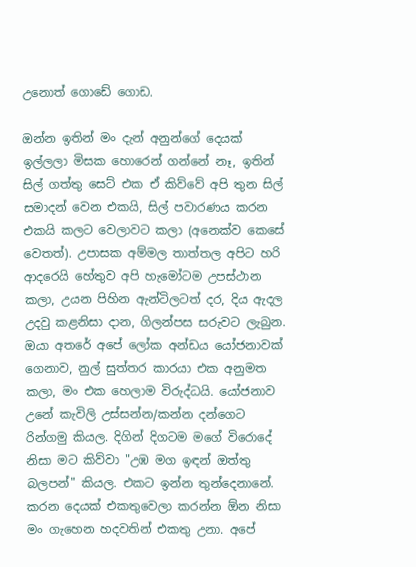උනොත් ගොඩේ ගොඩ.

ඔන්න ඉතින් මං දැන් අනුන්ගේ දෙයක් ඉල්ලලා මිසක හොරෙන් ගන්නේ නෑ, ඉතින් සිල් ගත්තු සෙට් එක ඒ කිව්වේ අපි තුන සිල් සමාදන් වෙන එකයි, සිල් පවාරණය කරන එකයි කලට වෙලාවට කලා (අනෙක්ව කෙසේ වෙතත්). උපාසක අම්මල තාත්තල අපිට හරි ආදරෙයි හේතුව අපි හැමෝටම උපස්ථාන කලා, උයන පිහින ඇන්ටිලටත් දර, දිය ඇදල උදවු කළනිසා දාන, ගිලන්පස සරුවට ලැබුන. ඔයා අතරේ අපේ ලෝක අන්ඩය යෝජනාවක් ගෙනාව, නුල් සුත්තර කාරයා එක අනුමත කලා, මං එක හෙලාම විරුද්ධයි. යෝජනාව උනේ කැවිලි උස්සන්න/කන්න දන්ගෙට රින්ගමු කියල. දිගින් දිගටම මගේ විරොදේ නිසා මට කිව්වා "උඹ මග ඉඳන් ඔත්තු බලපන්" කියල. එකට ඉන්න තුන්දෙනානේ. කරන දෙයක් එකතුවෙලා කරන්න ඕන නිසා මං ගැහෙන හදවතින් එකතු උනා. අපේ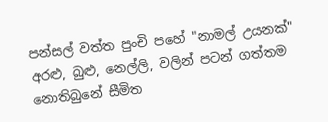පන්සල් වත්ත පුංචි පහේ "නාමල් උයනක්" අරළු, බුළු, නෙල්ලි, වලින් පටන් ගත්තම නොතිබුනේ සීමිත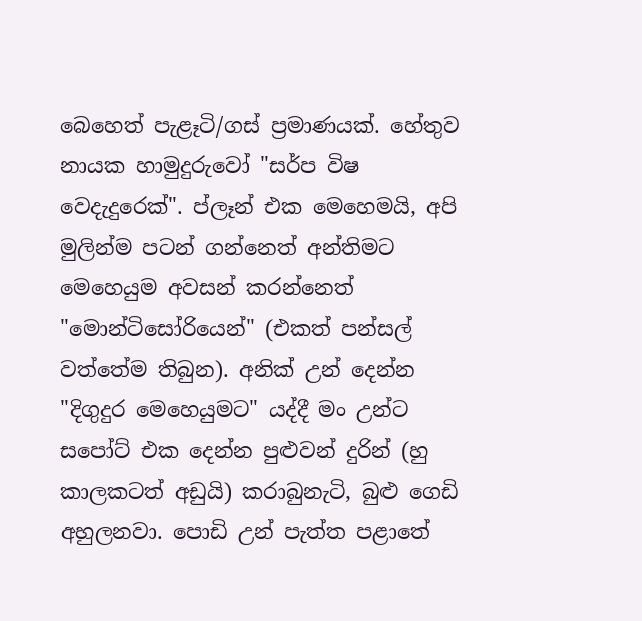බෙහෙත් පැළෑටි/ගස් ප්‍රමාණයක්. හේතුව නායක හාමුදුරුවෝ "සර්ප විෂ වෙදැදුරෙක්". ප්ලෑන් එක මෙහෙමයි, අපි මුලින්ම පටන් ගන්නෙත් අන්තිමට මෙහෙයුම අවසන් කරන්නෙත් "මොන්ටිසෝරියෙන්" (එකත් පන්සල් වත්තේම තිබුන). අනික් උන් දෙන්න "දිගුදුර මෙහෙයුමට" යද්දී මං උන්ට සපෝට් එක දෙන්න පුළුවන් දුරින් (හු කාලකටත් අඩුයි) කරාබුනැටි, බුළු ගෙඩි අහුලනවා. පොඩි උන් පැත්ත පළාතේ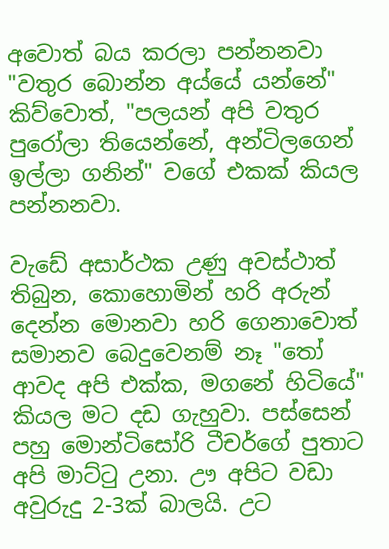අවොත් බය කරලා පන්නනවා "වතුර බොන්න අය්යේ යන්නේ" කිව්වොත්, "පලයන් අපි වතුර පුරෝලා තියෙන්නේ, අන්ටිලගෙන් ඉල්ලා ගනින්" වගේ එකක් කියල පන්නනවා.

වැඩේ අසාර්ථක උණු අවස්ථාත් තිබුන, කොහොමින් හරි අරුන් දෙන්න මොනවා හරි ගෙනාවොත් සමානව බෙදුවෙනම් නෑ "තෝ ආවද අපි එක්ක, මගනේ හිටියේ" කියල මට දඩ ගැහුවා. පස්සෙන් පහු මොන්ටිසෝරි ටීචර්ගේ පුතාට අපි මාට්ටු උනා. ඌ අපිට වඩා අවුරුදු 2-3ක් බාලයි. උට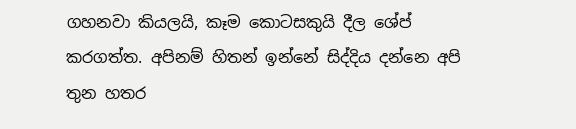ගහනවා කියලයි, කෑම කොටසකුයි දීල ශේප් කරගත්ත. අපිනම් හිතන් ඉන්නේ සිද්දිය දන්නෙ අපි තුන හතර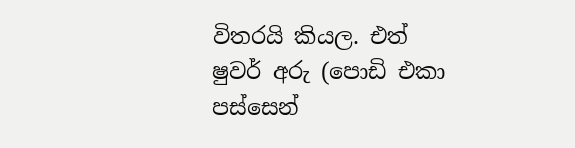විතරයි කියල. එත් ෂුවර් අරු (පොඩි එකා පස්සෙන්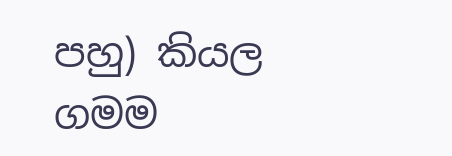පහු) කියල ගමම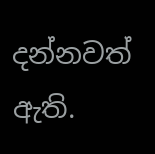දන්නවත් ඇති.